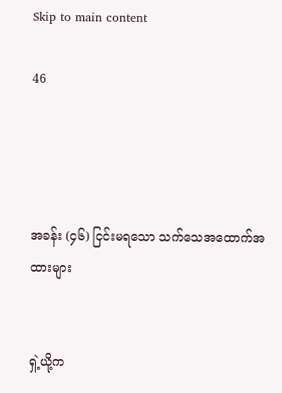Skip to main content

46




အခန်း (၄၆) ငြင်းမရသော သက်သေအထောက်အထားများ


ရှဲ့ယို့က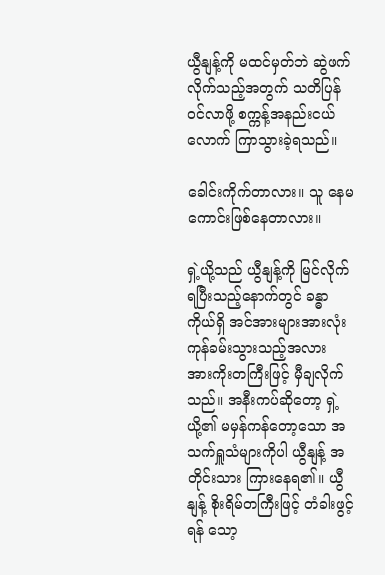ယွီနျန့်ကို မထင်မှတ်ဘဲ ဆွဲဖက်လိုက်သည့်အတွက် သတိပြန်ဝင်လာဖို့ စက္ကန့်အနည်းငယ်လောက် ကြာသွားခဲ့ရသည်။

ခေါင်းကိုက်တာလား။ သူ နေမကောင်းဖြစ်နေတာလား။

ရှဲ့ယို့သည် ယွီနျန့်ကို မြင်လိုက်ရပြီးသည့်နောက်တွင် ခန္ဓာကိုယ်ရှိ အင်အားများအားလုံး ကုန်ခမ်းသွားသည့်အလား အားကိုးတကြီးဖြင့် မှီချလိုက်သည်။ အနီးကပ်ဆိုတော့ ရှဲ့ယို့၏ မမှန်ကန်တော့သော အသက်ရှူသံများကိုပါ ယွီနျန့် အတိုင်းသား ကြားနေရ၏။ ယွီနျန့် စိုးရိမ်တကြီးဖြင့် တံခါးဖွင့်ရန် သော့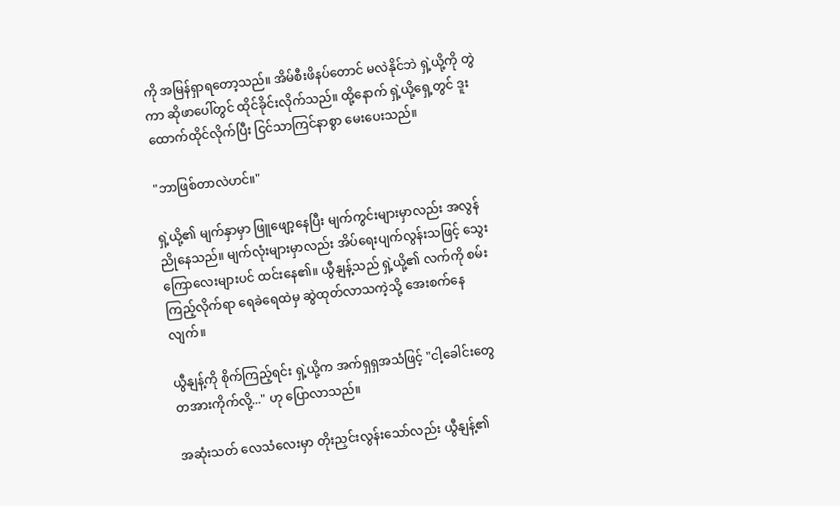ကို အမြန်ရှာရတော့သည်။ အိမ်စီးဖိနပ်တောင် မလဲနိုင်ဘဲ ရှဲ့ယို့ကို တွဲကာ ဆိုဖာပေါ်တွင် ထိုင်ခိုင်းလိုက်သည်။ ထို့နောက် ရှဲ့ယို့ရှေ့တွင် ဒူးထောက်ထိုင်လိုက်ပြီး ငြင်သာကြင်နာစွာ မေးပေးသည်။

"ဘာဖြစ်တာလဲဟင်။"

ရှဲ့ယို့၏ မျက်နှာမှာ ဖြူဖျော့နေပြီး မျက်ကွင်းများမှာလည်း အလွန်ညိုနေသည်။ မျက်လုံးများမှာလည်း အိပ်ရေးပျက်လွန်းသဖြင့် သွေးကြောလေးများပင် ထင်းနေ၏။ ယွီနျန့်သည် ရှဲ့ယို့၏ လက်ကို စမ်းကြည့်လိုက်ရာ ရေခဲရေထဲမှ ဆွဲထုတ်လာသကဲ့သို့ အေးစက်နေလျက်။

ယွီနျန့်ကို စိုက်ကြည့်ရင်း ရှဲ့ယို့က အက်ရှရှအသံဖြင့် "ငါ့ခေါင်းတွေ တအားကိုက်လို့..." ဟု ပြောလာသည်။

အဆုံးသတ် လေသံလေးမှာ တိုးညှင်းလွန်းသော်လည်း ယွီနျန့်၏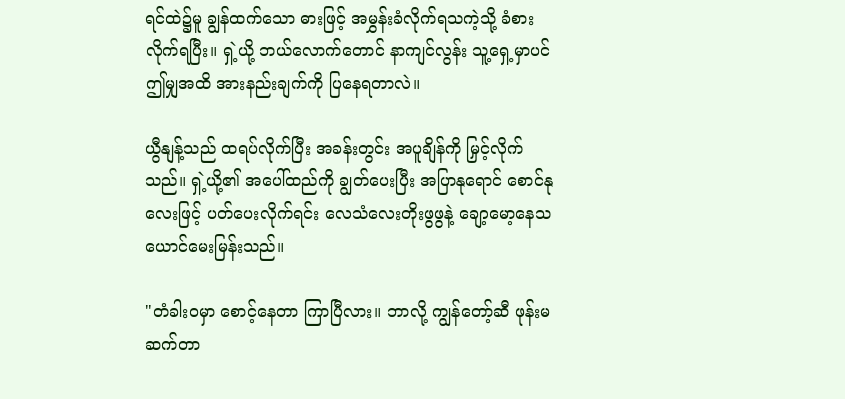ရင်ထဲ၌မူ ချွန်ထက်သော ဓားဖြင့် အမွှန်းခံလိုက်ရသကဲ့သို့ ခံစားလိုက်ရပြီး။ ရှဲ့ယို့ ဘယ်လောက်တောင် နာကျင်လွန်း သူ့ရှေ့မှာပင် ဤမျှအထိ အားနည်းချက်ကို ပြနေရတာလဲ။

ယွီနျန့်သည် ထရပ်လိုက်ပြီး အခန်းတွင်း အပူချိန်ကို မြှင့်လိုက်သည်။ ရှဲ့ယို့၏ အပေါ်ထည်ကို ချွတ်ပေးပြီး အပြာနုရောင် စောင်နုလေးဖြင့် ပတ်ပေးလိုက်ရင်း လေသံလေးတိုးဖွဖွနဲ့ ချော့မော့နေသယောင်မေးမြန်းသည်။

"တံခါးဝမှာ စောင့်နေတာ ကြာပြီလား။ ဘာလို့ ကျွန်တော့်ဆီ ဖုန်းမဆက်တာ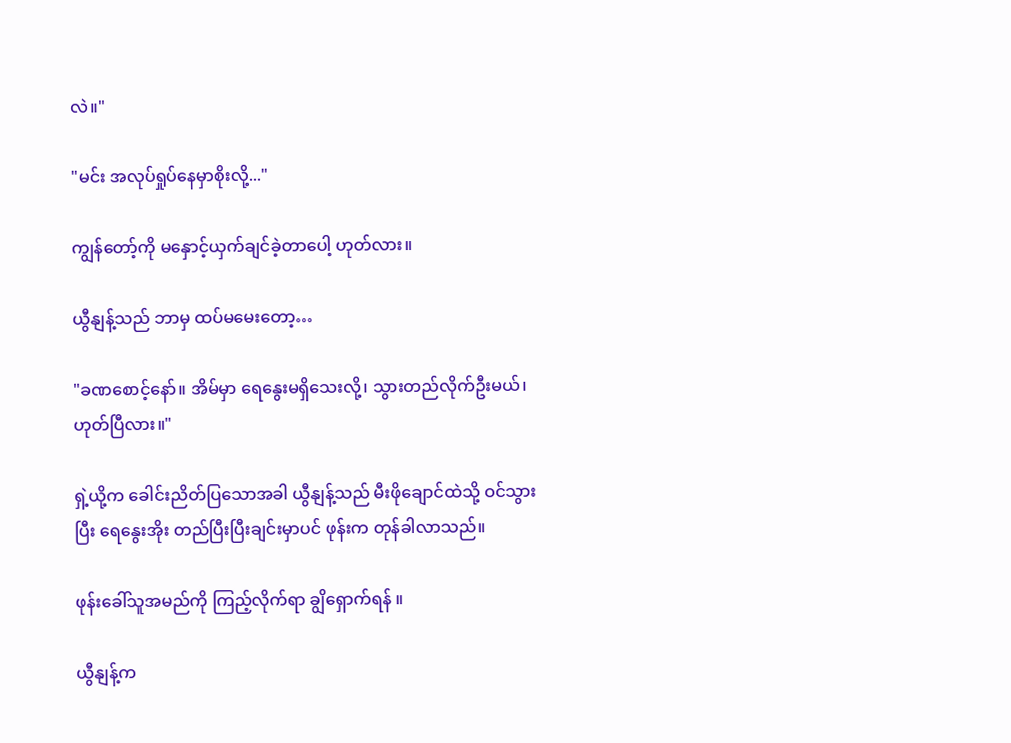လဲ။"

"မင်း အလုပ်ရှုပ်နေမှာစိုးလို့..."

ကျွန်တော့်ကို မနှောင့်ယှက်ချင်ခဲ့တာပေါ့ ဟုတ်လား။

ယွီနျန့်သည် ဘာမှ ထပ်မမေးတော့…

"ခဏစောင့်နော်။ အိမ်မှာ ရေနွေးမရှိသေးလို့၊ သွားတည်လိုက်ဦးမယ်၊ ဟုတ်ပြီလား။"

ရှဲ့ယို့က ခေါင်းညိတ်ပြသောအခါ ယွီနျန့်သည် မီးဖိုချောင်ထဲသို့ ဝင်သွားပြီး ရေနွေးအိုး တည်ပြီးပြီးချင်းမှာပင် ဖုန်းက တုန်ခါလာသည်။

ဖုန်းခေါ်သူအမည်ကို ကြည့်လိုက်ရာ ချွိရှောက်ရန် ။

ယွီနျန့်က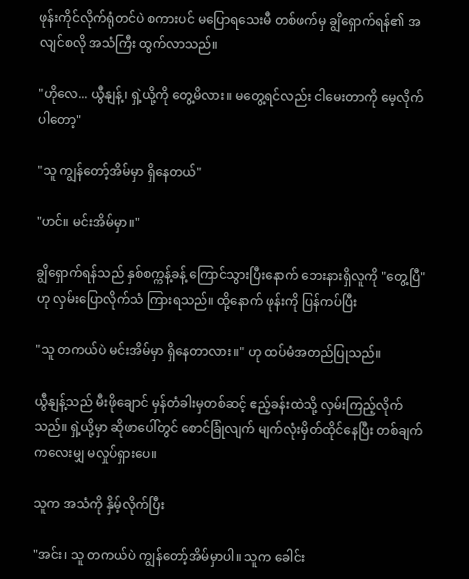ဖုန်းကိုင်လိုက်ရုံတင်ပဲ စကားပင် မပြောရသေးမီ တစ်ဖက်မှ ချွိရှောက်ရန်၏ အလျင်စလို အသံကြီး ထွက်လာသည်။

"ဟိုလေ... ယွီနျန့်၊ ရှဲ့ယို့ကို တွေ့မိလား။ မတွေ့ရင်လည်း ငါမေးတာကို မေ့လိုက်ပါတော့"

"သူ ကျွန်တော့်အိမ်မှာ ရှိနေတယ်"

"ဟင်။ မင်းအိမ်မှာ။"

ချွိရှောက်ရန်သည် နှစ်စက္ကန့်ခန့် ကြောင်သွားပြီးနောက် ဘေးနားရှိလူကို "တွေ့ပြီ" ဟု လှမ်းပြောလိုက်သံ ကြားရသည်။ ထို့နောက် ဖုန်းကို ပြန်ကပ်ပြီး

"သူ တကယ်ပဲ မင်းအိမ်မှာ ရှိနေတာလား။" ဟု ထပ်မံအတည်ပြုသည်။

ယွီနျန့်သည် မီးဖိုချောင် မှန်တံခါးမှတစ်ဆင့် ဧည့်ခန်းထဲသို့ လှမ်းကြည့်လိုက်သည်။ ရှဲ့ယို့မှာ ဆိုဖာပေါ်တွင် စောင်ခြုံလျက် မျက်လုံးမှိတ်ထိုင်နေပြီး တစ်ချက်ကလေးမျှ မလှုပ်ရှားပေ။

သူက အသံကို နှိမ့်လိုက်ပြီး

"အင်း၊ သူ တကယ်ပဲ ကျွန်တော့်အိမ်မှာပါ။ သူက ခေါင်း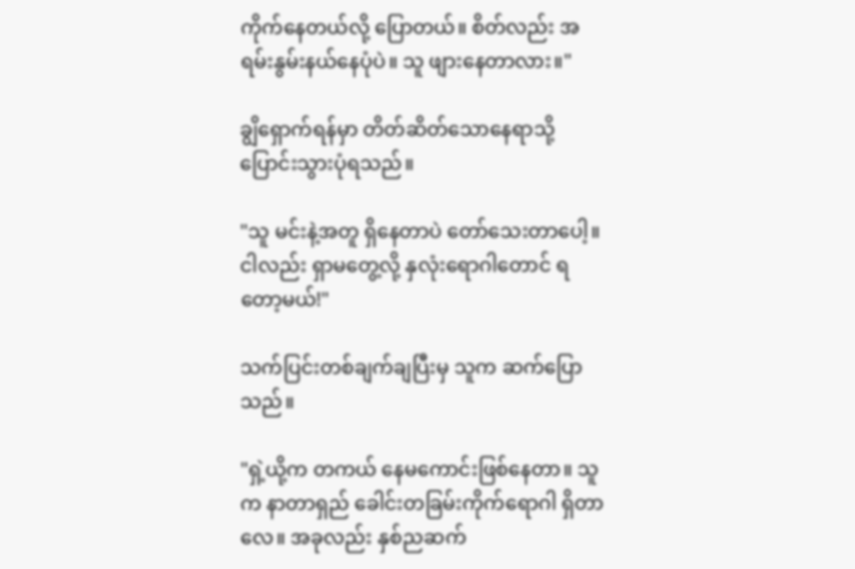ကိုက်နေတယ်လို့ ပြောတယ်။ စိတ်လည်း အရမ်းနွမ်းနယ်နေပုံပဲ။ သူ ဖျားနေတာလား။"

ချွိရှောက်ရန်မှာ တိတ်ဆိတ်သောနေရာသို့ ပြောင်းသွားပုံရသည်။

"သူ မင်းနဲ့အတူ ရှိနေတာပဲ တော်သေးတာပေါ့။ ငါလည်း ရှာမတွေ့လို့ နှလုံးရောဂါတောင် ရတော့မယ်!"

သက်ပြင်းတစ်ချက်ချပြီးမှ သူက ဆက်ပြောသည်။

"ရှဲ့ယို့က တကယ် နေမကောင်းဖြစ်နေတာ။ သူက နာတာရှည် ခေါင်းတခြမ်းကိုက်ရောဂါ ရှိတာလေ။ အခုလည်း နှစ်ညဆက်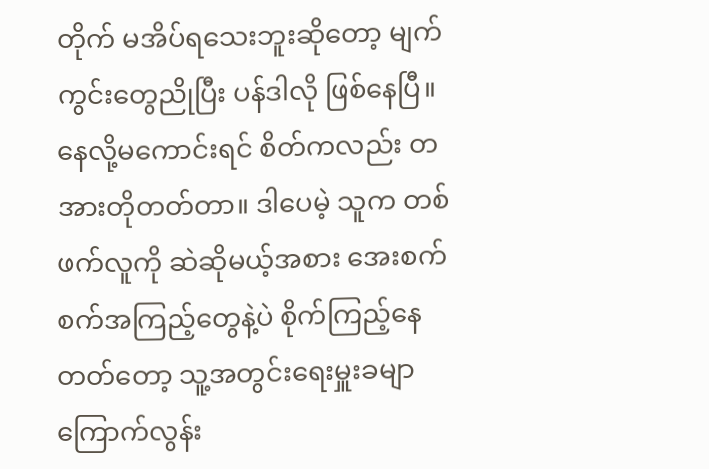တိုက် မအိပ်ရသေးဘူးဆိုတော့ မျက်ကွင်းတွေညိုပြီး ပန်ဒါလို ဖြစ်နေပြီ။ နေလို့မကောင်းရင် စိတ်ကလည်း တအားတိုတတ်တာ။ ဒါပေမဲ့ သူက တစ်ဖက်လူကို ဆဲဆိုမယ့်အစား အေးစက်စက်အကြည့်တွေနဲ့ပဲ စိုက်ကြည့်နေတတ်တော့ သူ့အတွင်းရေးမှူးခမျာ ကြောက်လွန်း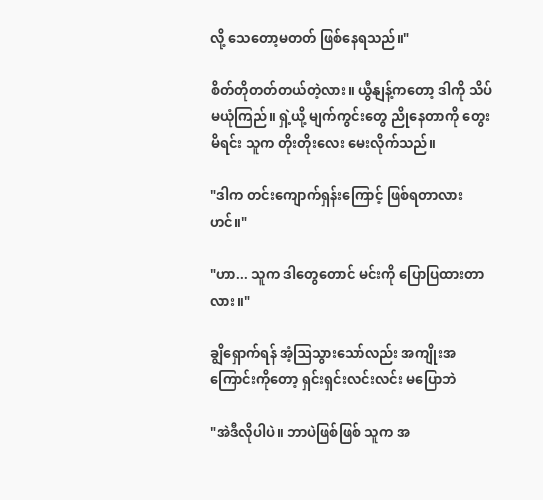လို့ သေတော့မတတ် ဖြစ်နေရသည်။"

စိတ်တိုတတ်တယ်တဲ့လား။ ယွီနျန့်ကတော့ ဒါကို သိပ်မယုံကြည်။ ရှဲ့ယို့ မျက်ကွင်းတွေ ညိုနေတာကို တွေးမိရင်း သူက တိုးတိုးလေး မေးလိုက်သည်။

"ဒါက တင်းကျောက်ရှန်းကြောင့် ဖြစ်ရတာလားဟင်။"

"ဟာ... သူက ဒါတွေတောင် မင်းကို ပြောပြထားတာလား။"

ချွိရှောက်ရန် အံ့ဩသွားသော်လည်း အကျိုးအကြောင်းကိုတော့ ရှင်းရှင်းလင်းလင်း မပြောဘဲ

"အဲဒီလိုပါပဲ။ ဘာပဲဖြစ်ဖြစ် သူက အ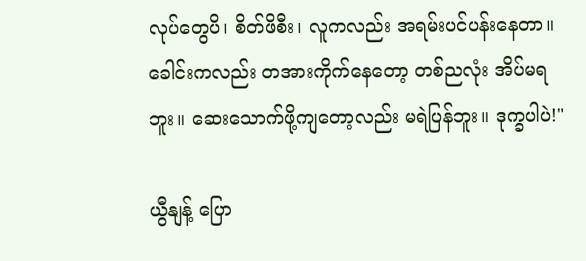လုပ်တွေပိ၊ စိတ်ဖိစီး၊ လူကလည်း အရမ်းပင်ပန်းနေတာ။ ခေါင်းကလည်း တအားကိုက်နေတော့ တစ်ညလုံး အိပ်မရဘူး။ ဆေးသောက်ဖို့ကျတော့လည်း မရဲပြန်ဘူး။ ဒုက္ခပါပဲ!"

ယွီနျန့် ပြော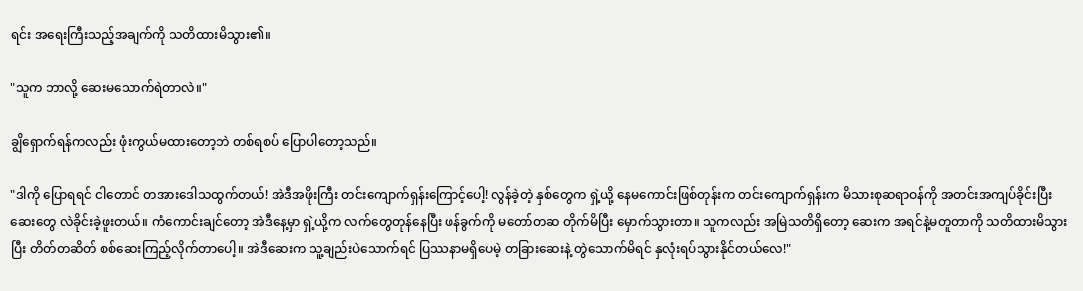ရင်း အရေးကြီးသည့်အချက်ကို သတိထားမိသွား၏။

"သူက ဘာလို့ ဆေးမသောက်ရဲတာလဲ။"

ချွိရှောက်ရန်ကလည်း ဖုံးကွယ်မထားတော့ဘဲ တစ်ရစပ် ပြောပါတော့သည်။

"ဒါကို ပြောရရင် ငါတောင် တအားဒေါသထွက်တယ်! အဲဒီအဖိုးကြီး တင်းကျောက်ရှန်းကြောင့်ပေါ့! လွန်ခဲ့တဲ့ နှစ်တွေက ရှဲ့ယို့ နေမကောင်းဖြစ်တုန်းက တင်းကျောက်ရှန်းက မိသားစုဆရာဝန်ကို အတင်းအကျပ်ခိုင်းပြီး ဆေးတွေ လဲခိုင်းခဲ့ဖူးတယ်။ ကံကောင်းချင်တော့ အဲဒီနေ့မှာ ရှဲ့ယို့က လက်တွေတုန်နေပြီး ဖန်ခွက်ကို မတော်တဆ တိုက်မိပြီး မှောက်သွားတာ။ သူကလည်း အမြဲသတိရှိတော့ ဆေးက အရင်နဲ့မတူတာကို သတိထားမိသွားပြီး တိတ်တဆိတ် စစ်ဆေးကြည့်လိုက်တာပေါ့။ အဲဒီဆေးက သူ့ချည်းပဲသောက်ရင် ပြဿနာမရှိပေမဲ့ တခြားဆေးနဲ့ တွဲသောက်မိရင် နှလုံးရပ်သွားနိုင်တယ်လေ!"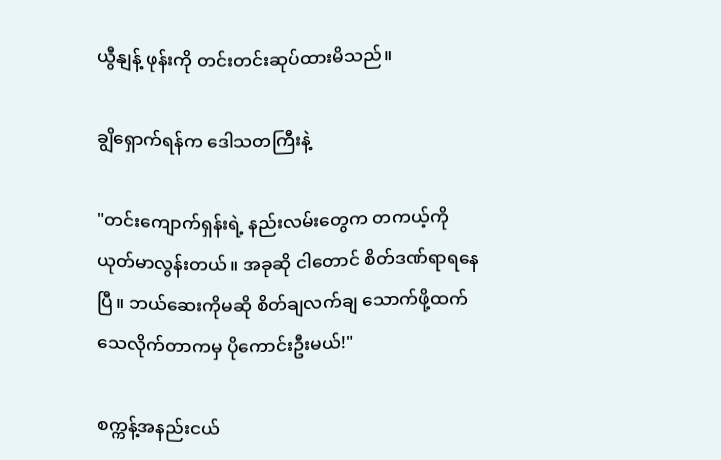ယွီနျန့် ဖုန်းကို တင်းတင်းဆုပ်ထားမိသည်။

ချွိရှောက်ရန်က ဒေါသတကြီးနဲ့

"တင်းကျောက်ရှန်းရဲ့ နည်းလမ်းတွေက တကယ့်ကို ယုတ်မာလွန်းတယ်။ အခုဆို ငါတောင် စိတ်ဒဏ်ရာရနေပြီ။ ဘယ်ဆေးကိုမဆို စိတ်ချလက်ချ သောက်ဖို့ထက် သေလိုက်တာကမှ ပိုကောင်းဦးမယ်!"

စက္ကန့်အနည်းငယ်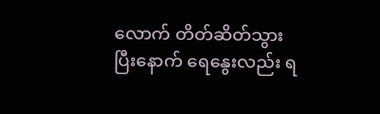လောက် တိတ်ဆိတ်သွားပြီးနောက် ရေနွေးလည်း ရ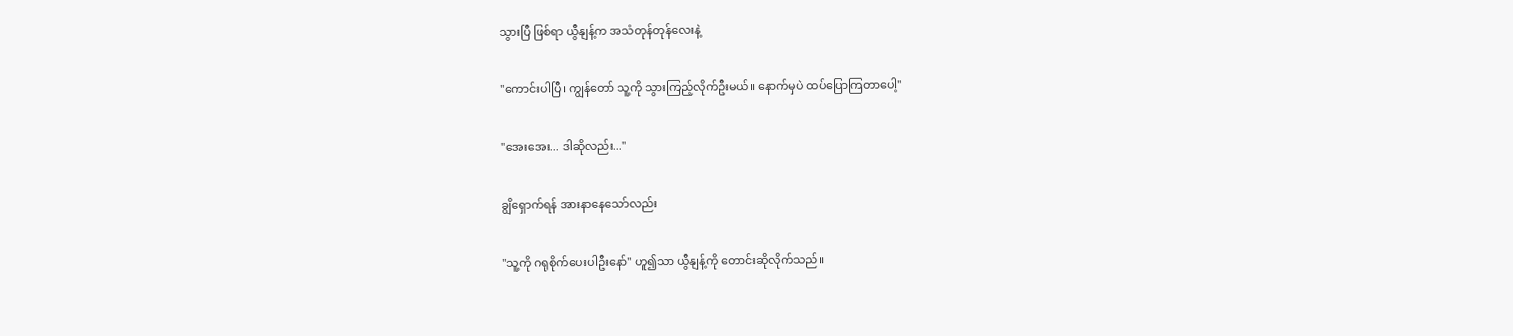သွားပြီ ဖြစ်ရာ ယွီနျန့်က အသံတုန်တုန်လေးနဲ့

"ကောင်းပါပြီ၊ ကျွန်တော် သူ့ကို သွားကြည့်လိုက်ဦးမယ်။ နောက်မှပဲ ထပ်ပြောကြတာပေါ့"

"အေးအေး... ဒါဆိုလည်း..."

ချွိရှောက်ရန် အားနာနေသော်လည်း

"သူ့ကို ဂရုစိုက်ပေးပါဦးနော်" ဟူ၍သာ ယွီနျန့်ကို တောင်းဆိုလိုက်သည်။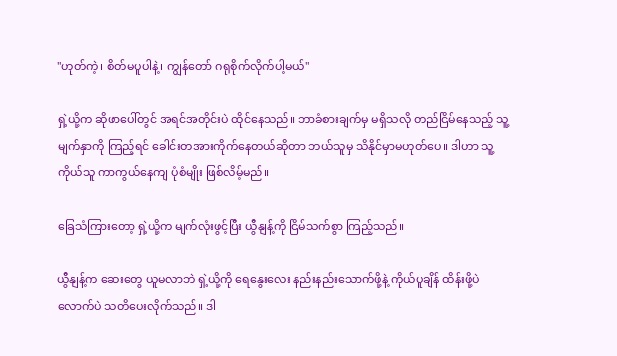"ဟုတ်ကဲ့၊ စိတ်မပူပါနဲ့၊ ကျွန်တော် ဂရုစိုက်လိုက်ပါ့မယ်"

ရှဲ့ယို့က ဆိုဖာပေါ်တွင် အရင်အတိုင်းပဲ ထိုင်နေသည်။ ဘာခံစားချက်မှ မရှိသလို တည်ငြိမ်နေသည့် သူ့မျက်နှာကို ကြည့်ရင် ခေါင်းတအားကိုက်နေတယ်ဆိုတာ ဘယ်သူမှ သိနိုင်မှာမဟုတ်ပေ။ ဒါဟာ သူ့ကိုယ်သူ ကာကွယ်နေကျ ပုံစံမျိုး ဖြစ်လိမ့်မည်။

ခြေသံကြားတော့ ရှဲ့ယို့က မျက်လုံးဖွင့်ပြီး ယွီနျန့်ကို ငြိမ်သက်စွာ ကြည့်သည်။

ယွီနျန့်က ဆေးတွေ ယူမလာဘဲ ရှဲ့ယို့ကို ရေနွေးလေး နည်းနည်းသောက်ဖို့နဲ့ ကိုယ်ပူချိန် ထိန်းဖို့ပဲလောက်ပဲ သတိပေးလိုက်သည်။ ဒါ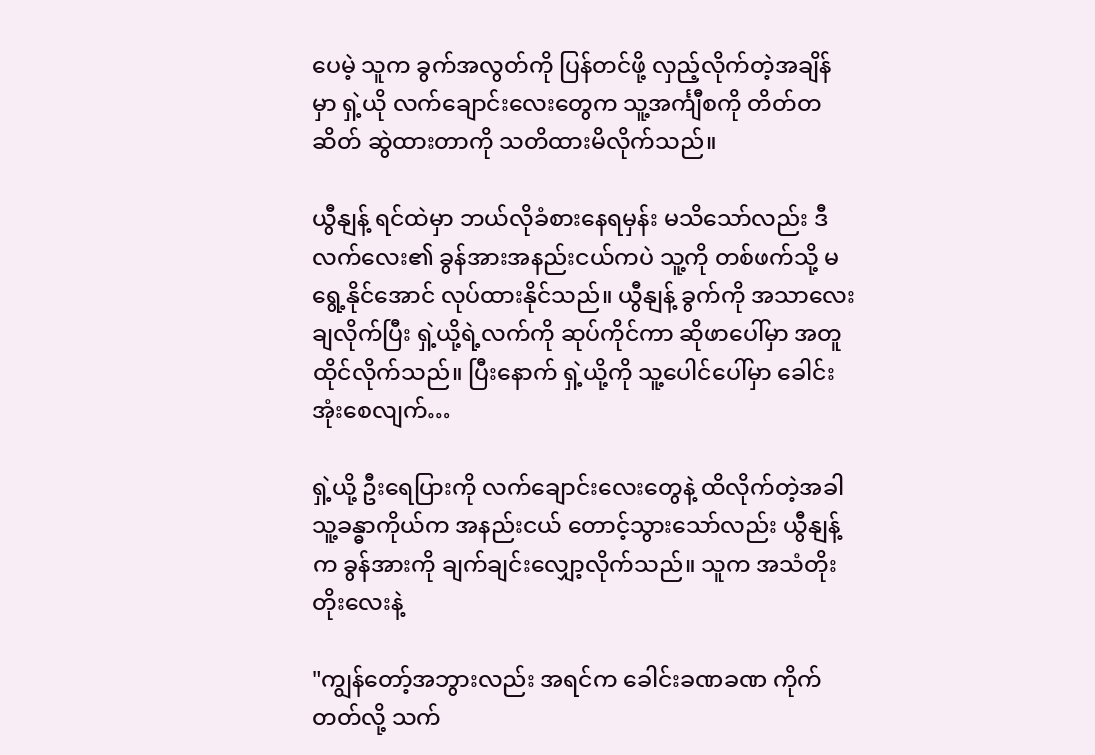ပေမဲ့ သူက ခွက်အလွတ်ကို ပြန်တင်ဖို့ လှည့်လိုက်တဲ့အချိန်မှာ ရှဲ့ယို လက်ချောင်းလေးတွေက သူ့အင်္ကျီစကို တိတ်တဆိတ် ဆွဲထားတာကို သတိထားမိလိုက်သည်။

ယွီနျန့် ရင်ထဲမှာ ဘယ်လိုခံစားနေရမှန်း မသိသော်လည်း ဒီလက်လေး၏ ခွန်အားအနည်းငယ်ကပဲ သူ့ကို တစ်ဖက်သို့ မရွေ့နိုင်အောင် လုပ်ထားနိုင်သည်။ ယွီနျန့် ခွက်ကို အသာလေးချလိုက်ပြီး ရှဲ့ယို့ရဲ့လက်ကို ဆုပ်ကိုင်ကာ ဆိုဖာပေါ်မှာ အတူထိုင်လိုက်သည်။ ပြီးနောက် ရှဲ့ယို့ကို သူ့ပေါင်ပေါ်မှာ ခေါင်းအုံးစေလျက်…

ရှဲ့ယို့ ဦးရေပြားကို လက်ချောင်းလေးတွေနဲ့ ထိလိုက်တဲ့အခါ သူ့ခန္ဓာကိုယ်က အနည်းငယ် တောင့်သွားသော်လည်း ယွီနျန့်က ခွန်အားကို ချက်ချင်းလျှော့လိုက်သည်။ သူက အသံတိုးတိုးလေးနဲ့

"ကျွန်တော့်အဘွားလည်း အရင်က ခေါင်းခဏခဏ ကိုက်တတ်လို့ သက်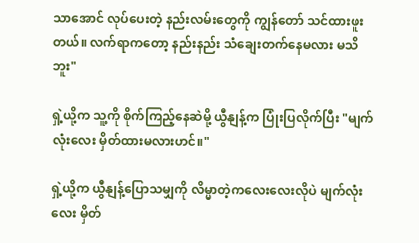သာအောင် လုပ်ပေးတဲ့ နည်းလမ်းတွေကို ကျွန်တော် သင်ထားဖူးတယ်။ လက်ရာကတော့ နည်းနည်း သံချေးတက်နေမလား မသိဘူး"

ရှဲ့ယို့က သူ့ကို စိုက်ကြည့်နေဆဲမို့ ယွီနျန့်က ပြုံးပြလိုက်ပြီး "မျက်လုံးလေး မှိတ်ထားမလားဟင်။"

ရှဲ့ယို့က ယွီနျန့်ပြောသမျှကို လိမ္မာတဲ့ကလေးလေးလိုပဲ မျက်လုံးလေး မှိတ်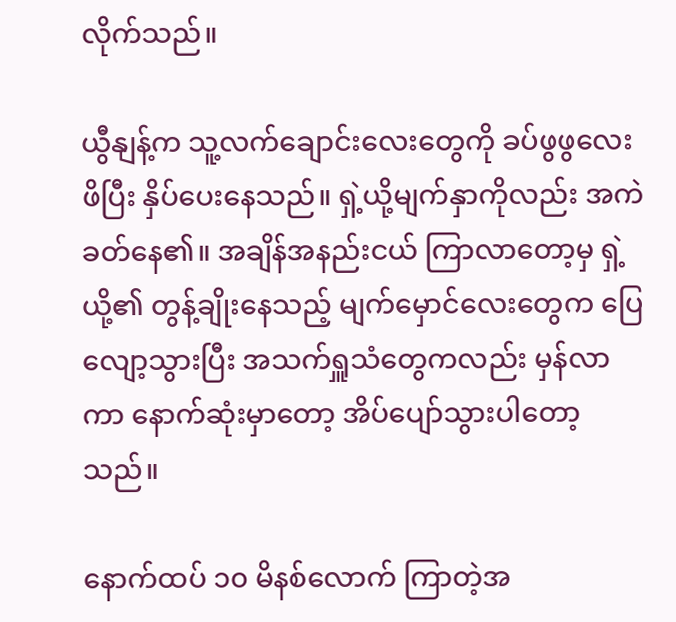လိုက်သည်။

ယွီနျန့်က သူ့လက်ချောင်းလေးတွေကို ခပ်ဖွဖွလေး ဖိပြီး နှိပ်ပေးနေသည်။ ရှဲ့ယို့မျက်နှာကိုလည်း အကဲခတ်နေ၏။ အချိန်အနည်းငယ် ကြာလာတော့မှ ရှဲ့ယို့၏ တွန့်ချိုးနေသည့် မျက်မှောင်လေးတွေက ပြေလျော့သွားပြီး အသက်ရှူသံတွေကလည်း မှန်လာကာ နောက်ဆုံးမှာတော့ အိပ်ပျော်သွားပါတော့သည်။

နောက်ထပ် ၁၀ မိနစ်လောက် ကြာတဲ့အ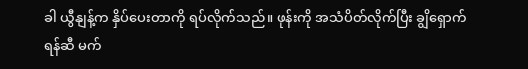ခါ ယွီနျန့်က နှိပ်ပေးတာကို ရပ်လိုက်သည်။ ဖုန်းကို အသံပိတ်လိုက်ပြီး ချွိရှောက်ရန်ဆီ မက်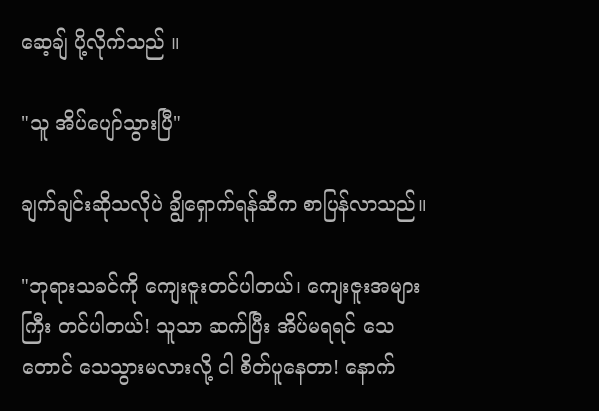ဆေ့ချ် ပို့လိုက်သည် ။

"သူ အိပ်ပျော်သွားပြီ"

ချက်ချင်းဆိုသလိုပဲ ချွိရှောက်ရန်ဆီက စာပြန်လာသည်။

"ဘုရားသခင်ကို ကျေးဇူးတင်ပါတယ်၊ ကျေးဇူးအများကြီး တင်ပါတယ်! သူသာ ဆက်ပြီး အိပ်မရရင် သေတောင် သေသွားမလားလို့ ငါ စိတ်ပူနေတာ! နောက်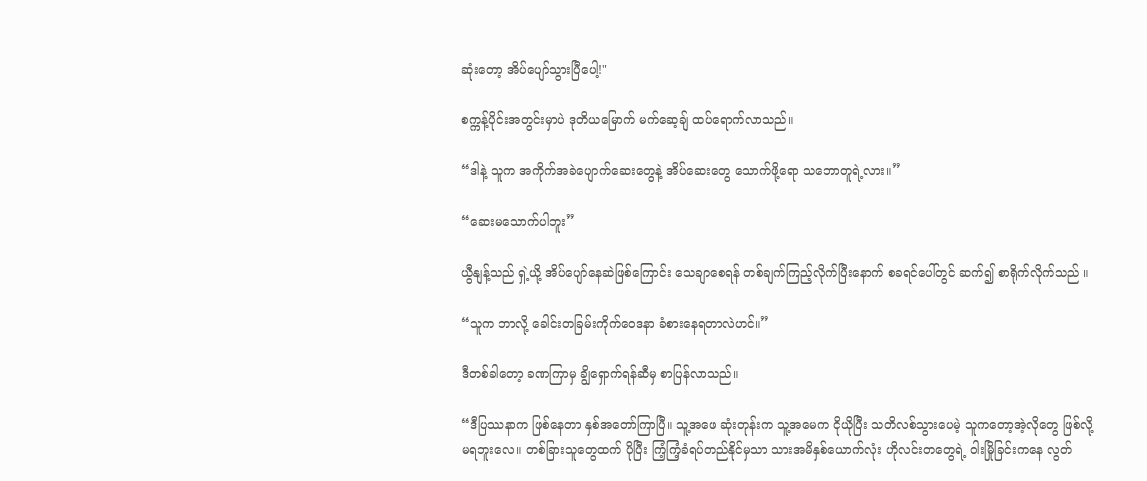ဆုံးတော့ အိပ်ပျော်သွားပြီပေါ့!"

စက္ကန့်ပိုင်းအတွင်းမှာပဲ ဒုတိယမြောက် မက်ဆေ့ချ် ထပ်ရောက်လာသည်။

“ဒါနဲ့ သူက အကိုက်အခဲပျောက်ဆေးတွေနဲ့ အိပ်ဆေးတွေ သောက်ဖို့ရော သဘောတူရဲ့လား။”

“ဆေးမသောက်ပါဘူး”

ယွီနျန့်သည် ရှဲ့ယို့ အိပ်ပျော်နေဆဲဖြစ်ကြောင်း သေချာစေရန် တစ်ချက်ကြည့်လိုက်ပြီးနောက် စခရင်ပေါ်တွင် ဆက်၍ စာရိုက်လိုက်သည် ။

“သူက ဘာလို့ ခေါင်းတခြမ်းကိုက်ဝေဒနာ ခံစားနေရတာလဲဟင်။”

ဒီတစ်ခါတော့ ခဏကြာမှ ချွိရှောက်ရန်ဆီမှ စာပြန်လာသည်။

“ဒီပြဿနာက ဖြစ်နေတာ နှစ်အတော်ကြာပြီ။ သူ့အဖေ ဆုံးတုန်းက သူ့အမေက ငိုယိုပြီး သတိလစ်သွားပေမဲ့ သူကတော့အဲ့လိုတွေ ဖြစ်လို့မရဘူးလေ။ တစ်ခြားသူတွေထက် ပိုပြီး ကြံ့ကြံ့ခံရပ်တည်နိုင်မှသာ သားအမိနှစ်ယောက်လုံး ဟိုလင်းတတွေရဲ့ ဝါးမြိုခြင်းကနေ လွတ်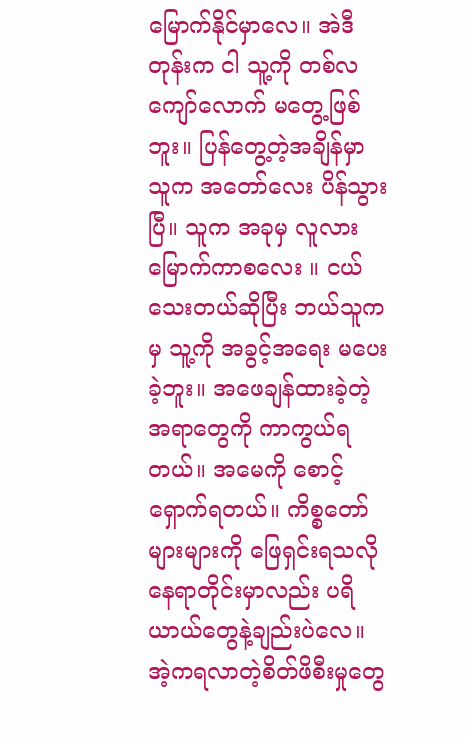မြောက်နိုင်မှာလေ။ အဲဒီတုန်းက ငါ သူ့ကို တစ်လကျော်လောက် မတွေ့ဖြစ်ဘူး။ ပြန်တွေ့တဲ့အချိန်မှာ သူက အတော်လေး ပိန်သွားပြီ။ သူက အခုမှ လူလားမြောက်ကာစလေး ။ ငယ်သေးတယ်ဆိုပြီး ဘယ်သူကမှ သူ့ကို အခွင့်အရေး မပေးခဲ့ဘူး။ အဖေချန်ထားခဲ့တဲ့ အရာတွေကို ကာကွယ်ရတယ်။ အမေကို စောင့်ရှောက်ရတယ်။ ကိစ္စတော်များများကို ဖြေရှင်းရသလို နေရာတိုင်းမှာလည်း ပရိယာယ်တွေနဲ့ချည်းပဲလေ။ အဲ့ကရလာတဲ့စိတ်ဖိစီးမှုတွေ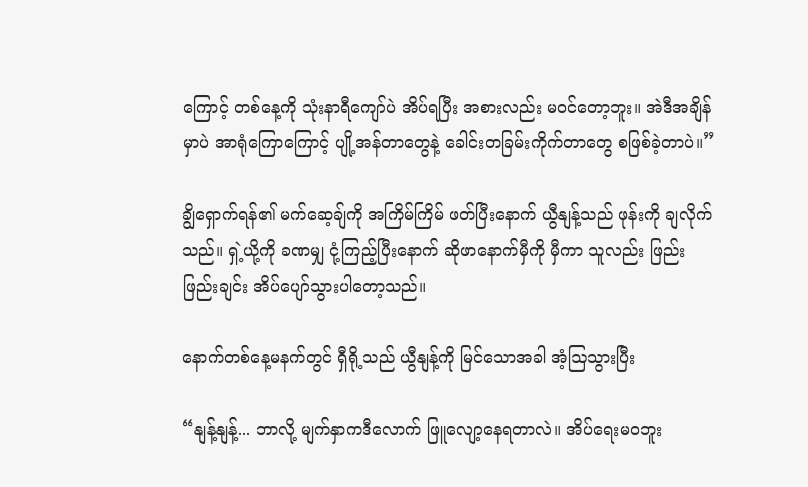ကြောင့် တစ်နေ့ကို သုံးနာရီကျော်ပဲ အိပ်ရပြီး အစားလည်း မဝင်တော့ဘူး။ အဲဒီအချိန်မှာပဲ အာရုံကြောကြောင့် ပျို့အန်တာတွေနဲ့ ခေါင်းတခြမ်းကိုက်တာတွေ စဖြစ်ခဲ့တာပဲ။”

ချွိရှောက်ရန်၏ မက်ဆေ့ချ်ကို အကြိမ်ကြိမ် ဖတ်ပြီးနောက် ယွီနျန့်သည် ဖုန်းကို ချလိုက်သည်။ ရှဲ့ယို့ကို ခဏမျှ ငုံ့ကြည့်ပြီးနောက် ဆိုဖာနောက်မှီကို မှီကာ သူလည်း ဖြည်းဖြည်းချင်း အိပ်ပျော်သွားပါတော့သည်။

နောက်တစ်နေ့မနက်တွင် ရှီရို့သည် ယွီနျန့်ကို မြင်သောအခါ အံ့ဩသွားပြီး

“နျန့်နျန့်... ဘာလို့ မျက်နှာကဒီလောက် ဖြူလျော့နေရတာလဲ။ အိပ်ရေးမဝဘူး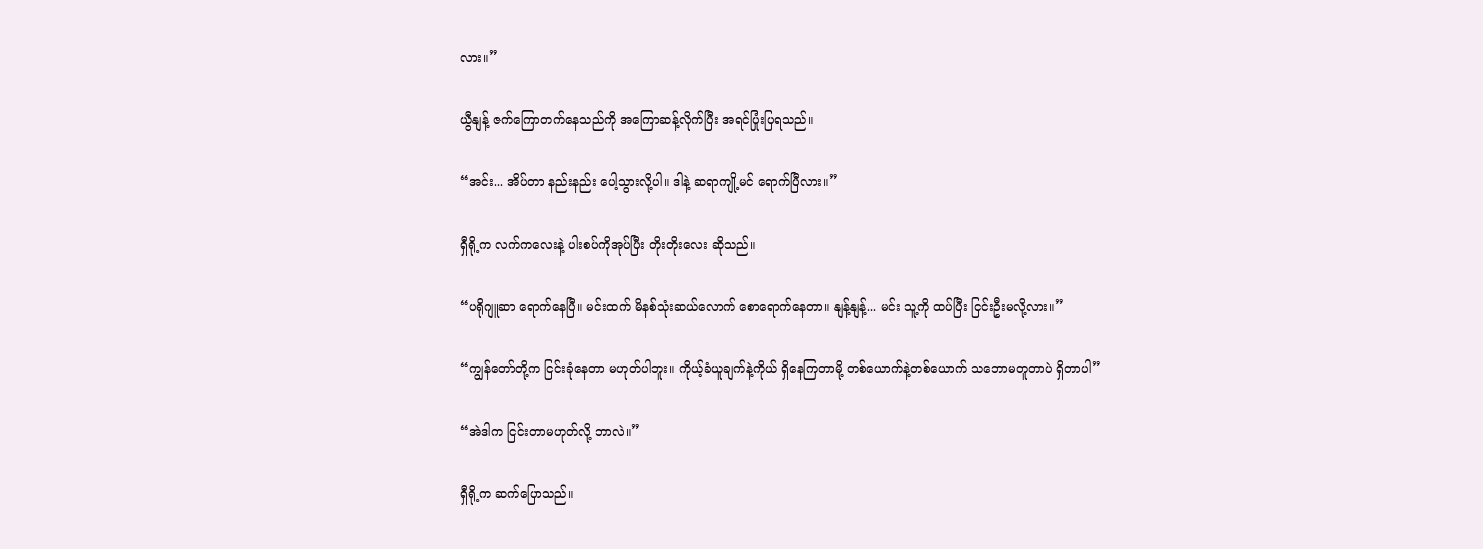လား။”

ယွီနျန့် ဇက်ကြောတက်နေသည်ကို အကြောဆန့်လိုက်ပြီး အရင်ပြုံးပြရသည်။

“အင်း... အိပ်တာ နည်းနည်း ပေါ့သွားလို့ပါ။ ဒါနဲ့ ဆရာကျို့မင် ရောက်ပြီလား။”

ရှီရို့က လက်ကလေးနဲ့ ပါးစပ်ကိုအုပ်ပြီး တိုးတိုးလေး ဆိုသည်။

“ပရိုဂျူဆာ ရောက်နေပြီ။ မင်းထက် မိနစ်သုံးဆယ်လောက် စောရောက်နေတာ။ နျန့်နျန့်... မင်း သူ့ကို ထပ်ပြီး ငြင်းဦးမလို့လား။”

“ကျွန်တော်တို့က ငြင်းခုံနေတာ မဟုတ်ပါဘူး။ ကိုယ့်ခံယူချက်နဲ့ကိုယ် ရှိနေကြတာမို့ တစ်ယောက်နဲ့တစ်ယောက် သဘောမတူတာပဲ ရှိတာပါ”

“အဲဒါက ငြင်းတာမဟုတ်လို့ ဘာလဲ။”

ရှီရို့က ဆက်ပြောသည်။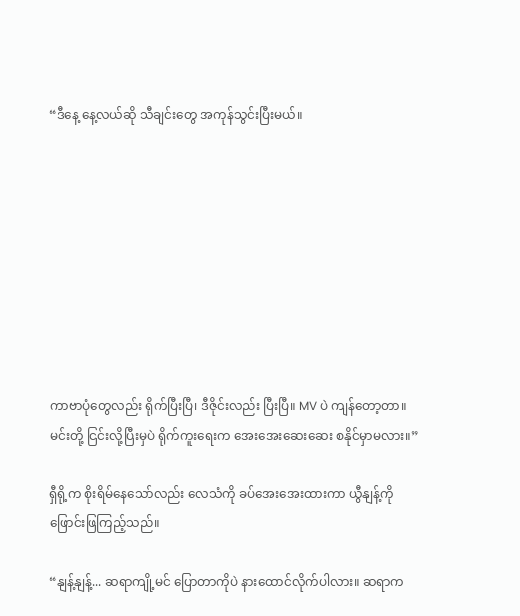“ဒီနေ့ နေ့လယ်ဆို သီချင်းတွေ အကုန်သွင်းပြီးမယ်။









ကာဗာပုံတွေလည်း ရိုက်ပြီးပြီ၊ ဒီဇိုင်းလည်း ပြီးပြီ။ MV ပဲ ကျန်တော့တာ။ မင်းတို့ ငြင်းလို့ပြီးမှပဲ ရိုက်ကူးရေးက အေးအေးဆေးဆေး စနိုင်မှာမလား။”

ရှီရို့က စိုးရိမ်နေသော်လည်း လေသံကို ခပ်အေးအေးထားကာ ယွီနျန့်ကို ဖြောင်းဖြကြည့်သည်။

“နျန့်နျန့်... ဆရာကျို့မင် ပြောတာကိုပဲ နားထောင်လိုက်ပါလား။ ဆရာက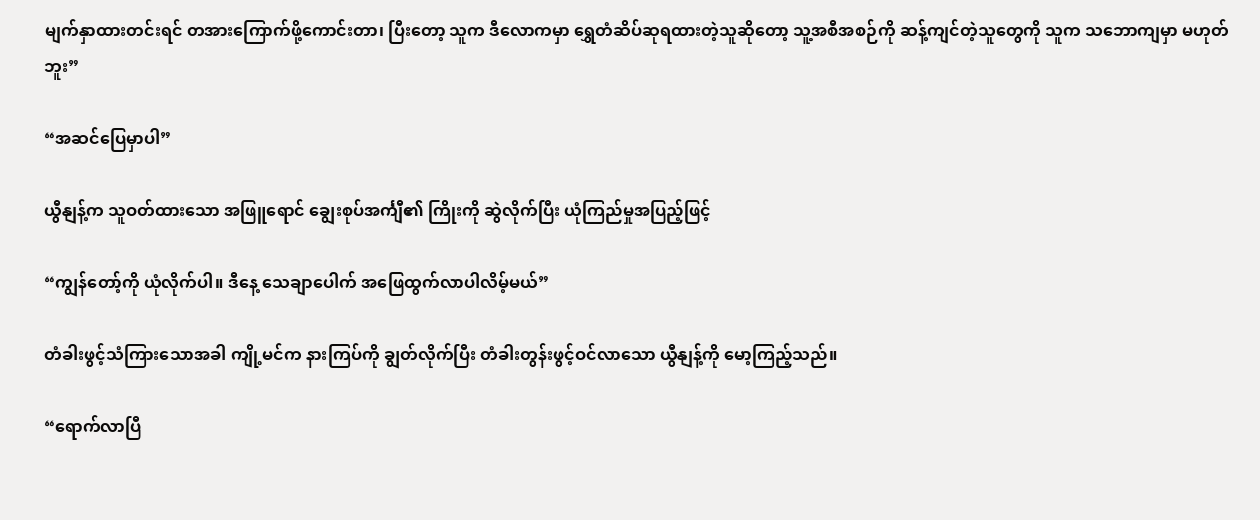မျက်နှာထားတင်းရင် တအားကြောက်ဖို့ကောင်းတာ၊ ပြီးတော့ သူက ဒီလောကမှာ ရွှေတံဆိပ်ဆုရထားတဲ့သူဆိုတော့ သူ့အစီအစဉ်ကို ဆန့်ကျင်တဲ့သူတွေကို သူက သဘောကျမှာ မဟုတ်ဘူး”

“အဆင်ပြေမှာပါ”

ယွီနျန့်က သူဝတ်ထားသော အဖြူရောင် ချွေးစုပ်အင်္ကျီ၏ ကြိုးကို ဆွဲလိုက်ပြီး ယုံကြည်မှုအပြည့်ဖြင့်

“ကျွန်တော့်ကို ယုံလိုက်ပါ။ ဒီနေ့ သေချာပေါက် အဖြေထွက်လာပါလိမ့်မယ်”

တံခါးဖွင့်သံကြားသောအခါ ကျို့မင်က နားကြပ်ကို ချွတ်လိုက်ပြီး တံခါးတွန်းဖွင့်ဝင်လာသော ယွီနျန့်ကို မော့ကြည့်သည်။

“ရောက်လာပြီ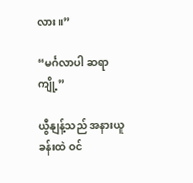လား။”

“မင်္ဂလာပါ ဆရာကျို့”

ယွီနျန့်သည် အနားယူခန်းထဲ ဝင်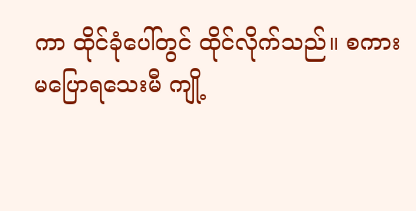ကာ ထိုင်ခုံပေါ်တွင် ထိုင်လိုက်သည်။ စကားမပြောရသေးမီ ကျို့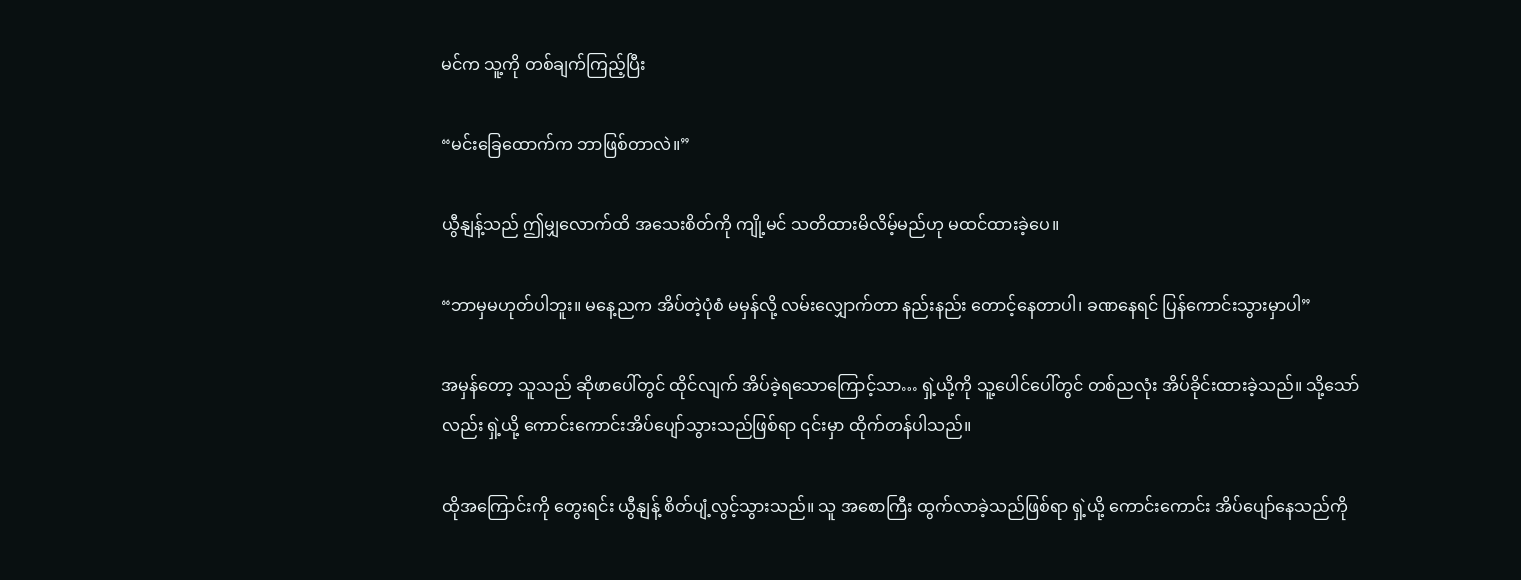မင်က သူ့ကို တစ်ချက်ကြည့်ပြီး

“မင်းခြေထောက်က ဘာဖြစ်တာလဲ။”

ယွီနျန့်သည် ဤမျှလောက်ထိ အသေးစိတ်ကို ကျို့မင် သတိထားမိလိမ့်မည်ဟု မထင်ထားခဲ့ပေ။

“ဘာမှမဟုတ်ပါဘူး။ မနေ့ညက အိပ်တဲ့ပုံစံ မမှန်လို့ လမ်းလျှောက်တာ နည်းနည်း တောင့်နေတာပါ၊ ခဏနေရင် ပြန်ကောင်းသွားမှာပါ”

အမှန်တော့ သူသည် ဆိုဖာပေါ်တွင် ထိုင်လျက် အိပ်ခဲ့ရသောကြောင့်သာ… ရှဲ့ယို့ကို သူ့ပေါင်ပေါ်တွင် တစ်ညလုံး အိပ်ခိုင်းထားခဲ့သည်။ သို့သော်လည်း ရှဲ့ယို့ ကောင်းကောင်းအိပ်ပျော်သွားသည်ဖြစ်ရာ ၎င်းမှာ ထိုက်တန်ပါသည်။

ထိုအကြောင်းကို တွေးရင်း ယွီနျန့် စိတ်ပျံ့လွင့်သွားသည်။ သူ အစောကြီး ထွက်လာခဲ့သည်ဖြစ်ရာ ရှဲ့ယို့ ကောင်းကောင်း အိပ်ပျော်နေသည်ကို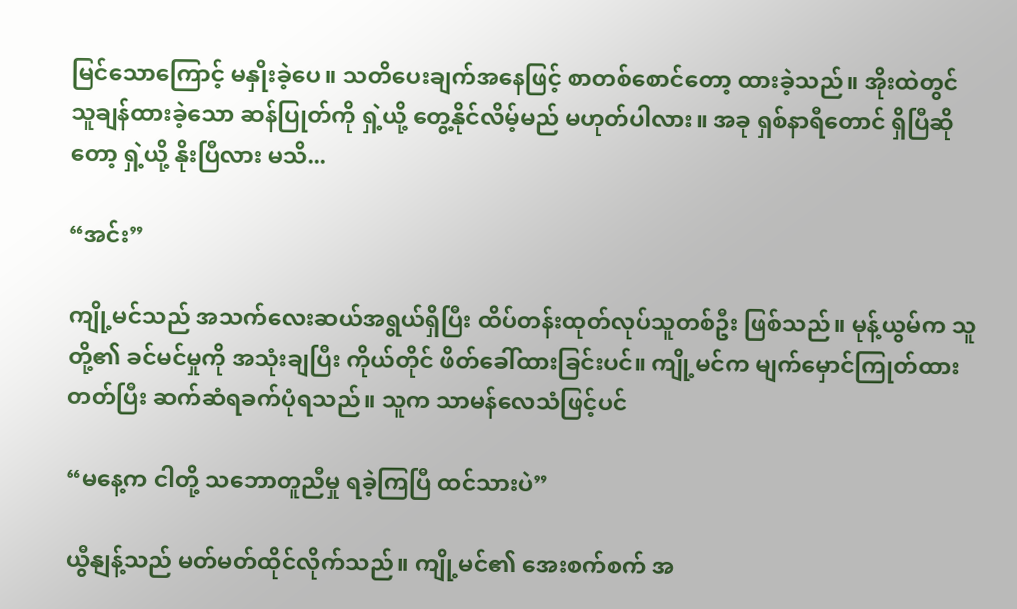မြင်သောကြောင့် မနှိုးခဲ့ပေ။ သတိပေးချက်အနေဖြင့် စာတစ်စောင်တော့ ထားခဲ့သည်။ အိုးထဲတွင် သူချန်ထားခဲ့သော ဆန်ပြုတ်ကို ရှဲ့ယို့ တွေ့နိုင်လိမ့်မည် မဟုတ်ပါလား။ အခု ရှစ်နာရီတောင် ရှိပြီဆိုတော့ ရှဲ့ယို့ နိုးပြီလား မသိ...

“အင်း”

ကျို့မင်သည် အသက်လေးဆယ်အရွယ်ရှိပြီး ထိပ်တန်းထုတ်လုပ်သူတစ်ဦး ဖြစ်သည်။ မုန့်ယွမ်က သူတို့၏ ခင်မင်မှုကို အသုံးချပြီး ကိုယ်တိုင် ဖိတ်ခေါ်ထားခြင်းပင်။ ကျို့မင်က မျက်မှောင်ကြုတ်ထားတတ်ပြီး ဆက်ဆံရခက်ပုံရသည်။ သူက သာမန်လေသံဖြင့်ပင်

“မနေ့က ငါတို့ သဘောတူညီမှု ရခဲ့ကြပြီ ထင်သားပဲ”

ယွီနျန့်သည် မတ်မတ်ထိုင်လိုက်သည်။ ကျို့မင်၏ အေးစက်စက် အ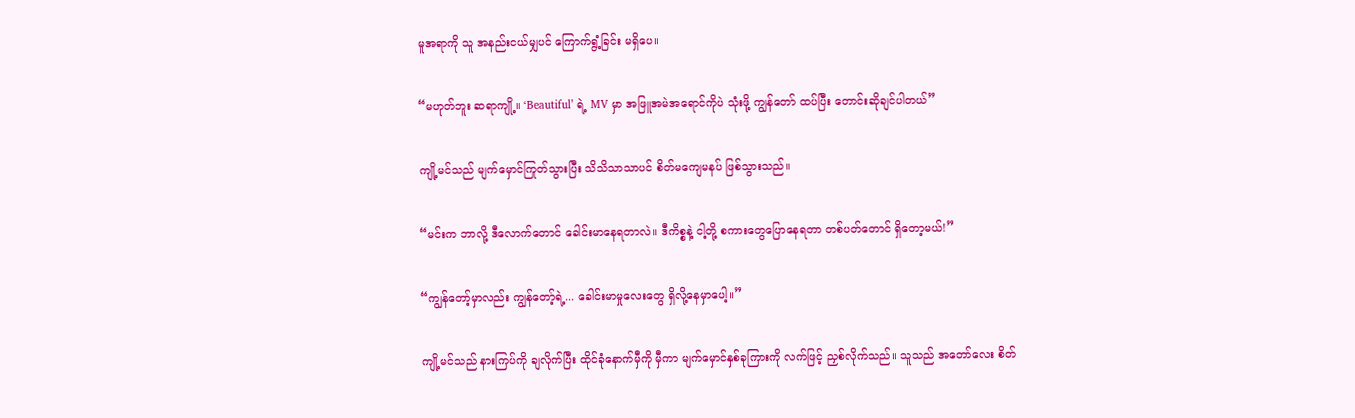မူအရာကို သူ အနည်းငယ်မျှပင် ကြောက်ရွံ့ခြင်း မရှိပေ။

“မဟုတ်ဘူး ဆရာကျို့။ ‘Beautiful’ ရဲ့ MV မှာ အဖြူအမဲအရောင်ကိုပဲ သုံးဖို့ ကျွန်တော် ထပ်ပြီး တောင်းဆိုချင်ပါတယ်”

ကျို့မင်သည် မျက်မှောင်ကြုတ်သွားပြီး သိသိသာသာပင် စိတ်မကျေမနပ် ဖြစ်သွားသည်။

“မင်းက ဘာလို့ ဒီလောက်တောင် ခေါင်းမာနေရတာလဲ။ ဒီကိစ္စနဲ့ ငါ့တို့ စကားတွေပြောနေရတာ တစ်ပတ်တောင် ရှိတော့မယ်!”

“ကျွန်တော့်မှာလည်း ကျွန်တော့်ရဲ့... ခေါင်းမာမှုလေးတွေ ရှိလို့နေမှာပေါ့။”

ကျို့မင်သည် နားကြပ်ကို ချလိုက်ပြီး ထိုင်ခုံနောက်မှီကို မှီကာ မျက်မှောင်နှစ်ခုကြားကို လက်ဖြင့် ညှစ်လိုက်သည်။ သူသည် အတော်လေး စိတ်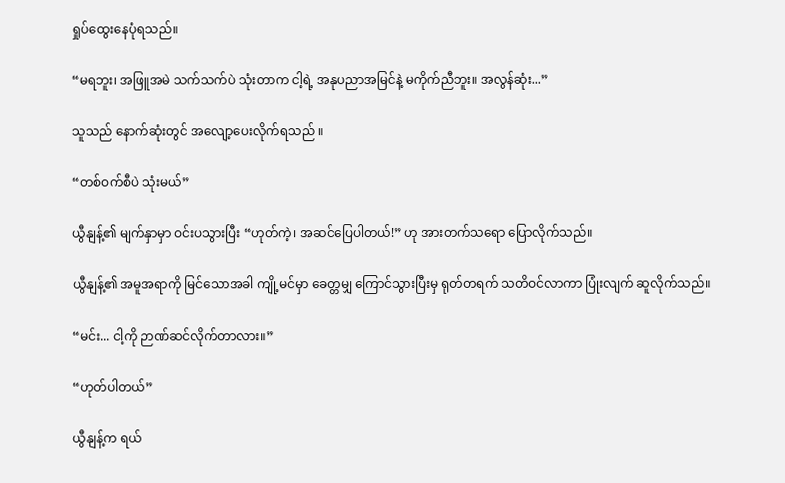ရှုပ်ထွေးနေပုံရသည်။

“မရဘူး၊ အဖြူအမဲ သက်သက်ပဲ သုံးတာက ငါ့ရဲ့ အနုပညာအမြင်နဲ့ မကိုက်ညီဘူး။ အလွန်ဆုံး...”

သူသည် နောက်ဆုံးတွင် အလျော့ပေးလိုက်ရသည် ။

“တစ်ဝက်စီပဲ သုံးမယ်”

ယွီနျန့်၏ မျက်နှာမှာ ဝင်းပသွားပြီး “ဟုတ်ကဲ့၊ အဆင်ပြေပါတယ်!” ဟု အားတက်သရော ပြောလိုက်သည်။

ယွီနျန့်၏ အမူအရာကို မြင်သောအခါ ကျို့မင်မှာ ခေတ္တမျှ ကြောင်သွားပြီးမှ ရုတ်တရက် သတိဝင်လာကာ ပြုံးလျက် ဆူလိုက်သည်။

“မင်း... ငါ့ကို ဉာဏ်ဆင်လိုက်တာလား။”

“ဟုတ်ပါတယ်”

ယွီနျန့်က ရယ်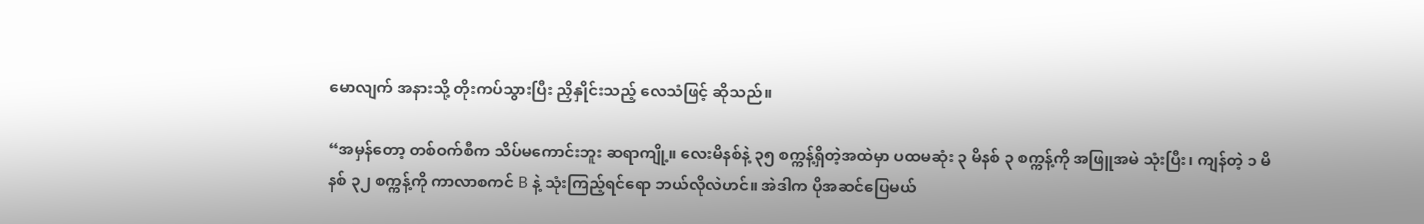မောလျက် အနားသို့ တိုးကပ်သွားပြီး ညှိနှိုင်းသည့် လေသံဖြင့် ဆိုသည်။

“အမှန်တော့ တစ်ဝက်စီက သိပ်မကောင်းဘူး ဆရာကျို့။ လေးမိနစ်နဲ့ ၃၅ စက္ကန့်ရှိတဲ့အထဲမှာ ပထမဆုံး ၃ မိနစ် ၃ စက္ကန့်ကို အဖြူအမဲ သုံးပြီး၊ ကျန်တဲ့ ၁ မိနစ် ၃၂ စက္ကန့်ကို ကာလာစကင် B နဲ့ သုံးကြည့်ရင်ရော ဘယ်လိုလဲဟင်။ အဲဒါက ပိုအဆင်ပြေမယ်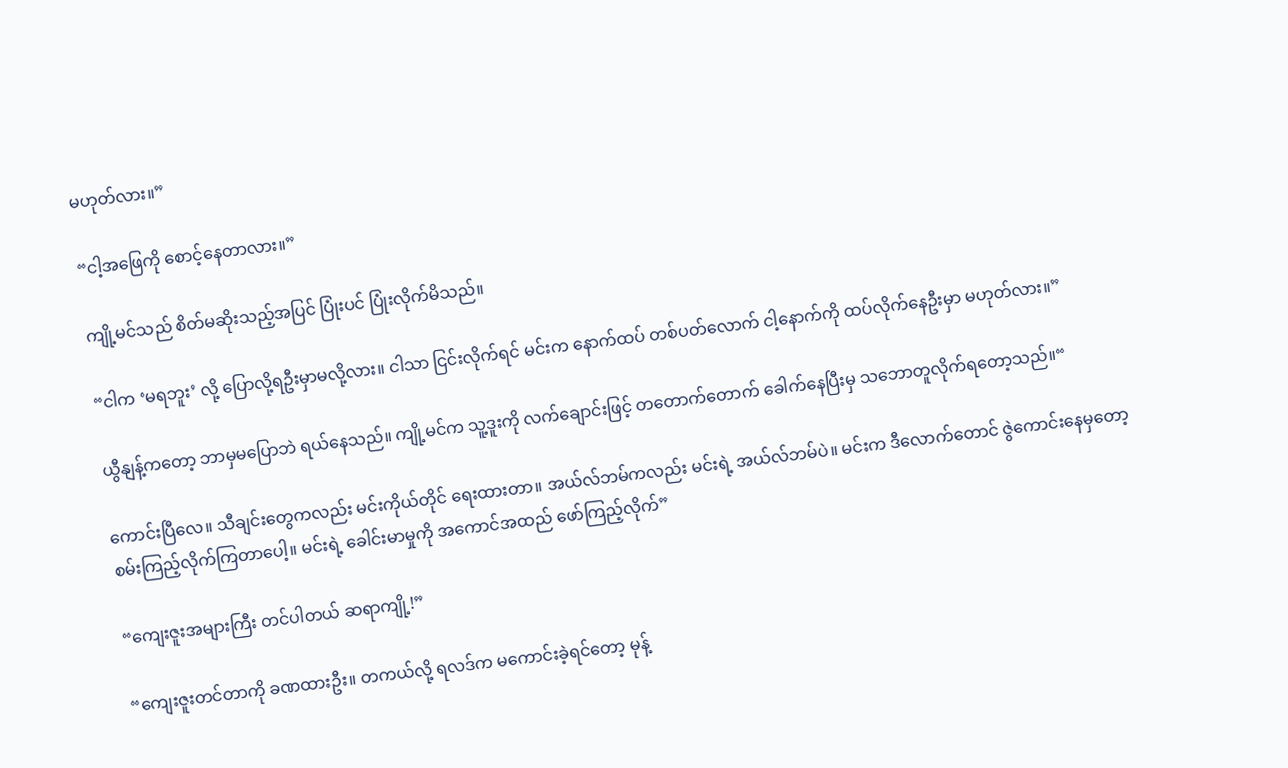မဟုတ်လား။”

“ငါ့အဖြေကို စောင့်နေတာလား။”

ကျို့မင်သည် စိတ်မဆိုးသည့်အပြင် ပြုံးပင် ပြုံးလိုက်မိသည်။

“ငါက ‘မရဘူး’ လို့ ပြောလို့ရဦးမှာမလို့လား။ ငါသာ ငြင်းလိုက်ရင် မင်းက နောက်ထပ် တစ်ပတ်လောက် ငါ့နောက်ကို ထပ်လိုက်နေဦးမှာ မဟုတ်လား။”

ယွီနျန့်ကတော့ ဘာမှမပြောဘဲ ရယ်နေသည်။ ကျို့မင်က သူ့ဒူးကို လက်ချောင်းဖြင့် တတောက်တောက် ခေါက်နေပြီးမှ သဘောတူလိုက်ရတော့သည်။“

ကောင်းပြီလေ။ သီချင်းတွေကလည်း မင်းကိုယ်တိုင် ရေးထားတာ။ အယ်လ်ဘမ်ကလည်း မင်းရဲ့ အယ်လ်ဘမ်ပဲ။ မင်းက ဒီလောက်တောင် ဇွဲကောင်းနေမှတော့ စမ်းကြည့်လိုက်ကြတာပေါ့။ မင်းရဲ့ ခေါင်းမာမှုကို အကောင်အထည် ဖော်ကြည့်လိုက်”

“ကျေးဇူးအများကြီး တင်ပါတယ် ဆရာကျို့!”

“ကျေးဇူးတင်တာကို ခဏထားဦး။ တကယ်လို့ ရလဒ်က မကောင်းခဲ့ရင်တော့ မုန့်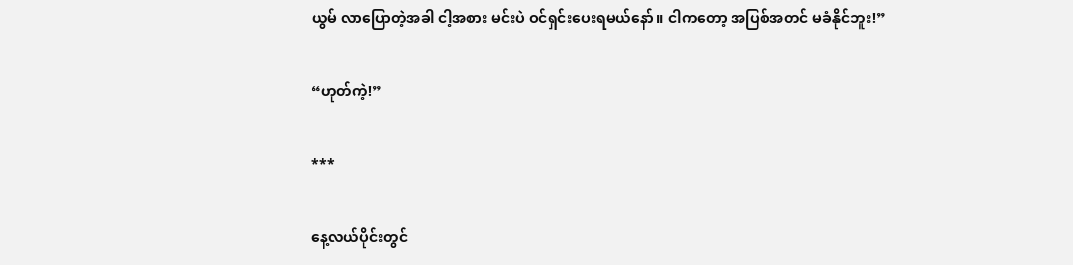ယွမ် လာပြောတဲ့အခါ ငါ့အစား မင်းပဲ ဝင်ရှင်းပေးရမယ်နော်။ ငါကတော့ အပြစ်အတင် မခံနိုင်ဘူး!”

“ဟုတ်ကဲ့!”

***

နေ့လယ်ပိုင်းတွင်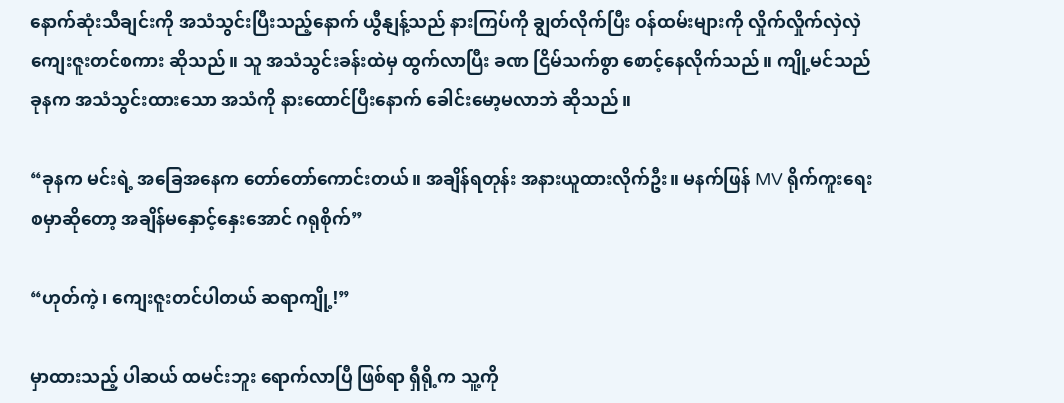နောက်ဆုံးသီချင်းကို အသံသွင်းပြီးသည့်နောက် ယွီနျန့်သည် နားကြပ်ကို ချွတ်လိုက်ပြီး ဝန်ထမ်းများကို လှိုက်လှိုက်လှဲလှဲ ကျေးဇူးတင်စကား ဆိုသည်။ သူ အသံသွင်းခန်းထဲမှ ထွက်လာပြီး ခဏ ငြိမ်သက်စွာ စောင့်နေလိုက်သည်။ ကျို့မင်သည် ခုနက အသံသွင်းထားသော အသံကို နားထောင်ပြီးနောက် ခေါင်းမော့မလာဘဲ ဆိုသည်။

“ခုနက မင်းရဲ့ အခြေအနေက တော်တော်ကောင်းတယ်။ အချိန်ရတုန်း အနားယူထားလိုက်ဦး။ မနက်ဖြန် MV ရိုက်ကူးရေး စမှာဆိုတော့ အချိန်မနှောင့်နှေးအောင် ဂရုစိုက်”

“ဟုတ်ကဲ့၊ ကျေးဇူးတင်ပါတယ် ဆရာကျို့!”

မှာထားသည့် ပါဆယ် ထမင်းဘူး ရောက်လာပြီ ဖြစ်ရာ ရှီရို့က သူ့ကို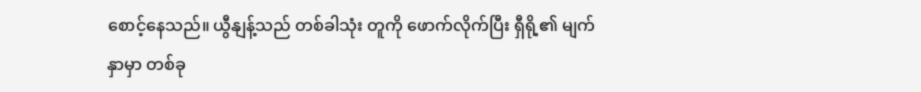စောင့်နေသည်။ ယွီနျန့်သည် တစ်ခါသုံး တူကို ဖောက်လိုက်ပြီး ရှီရို့၏ မျက်နှာမှာ တစ်ခု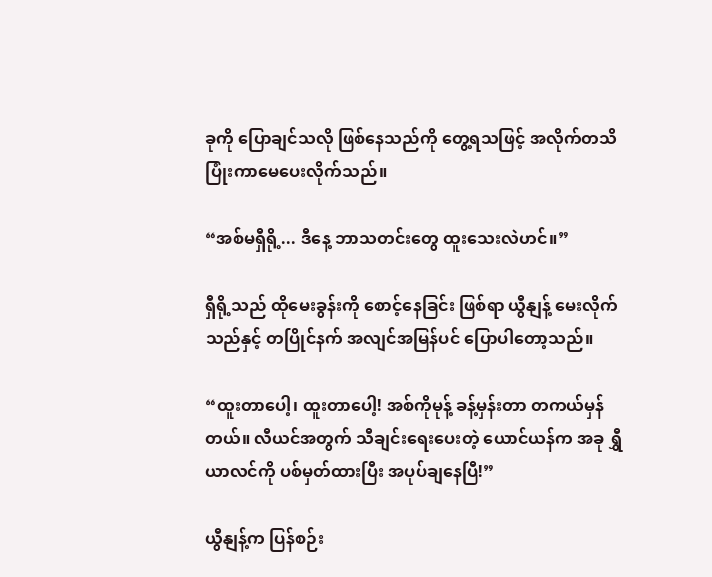ခုကို ပြောချင်သလို ဖြစ်နေသည်ကို တွေ့ရသဖြင့် အလိုက်တသိ ပြုံးကာမေပေးလိုက်သည်။

“အစ်မရှီရို့... ဒီနေ့ ဘာသတင်းတွေ ထူးသေးလဲဟင်။”

ရှီရို့သည် ထိုမေးခွန်းကို စောင့်နေခြင်း ဖြစ်ရာ ယွီနျန့် မေးလိုက်သည်နှင့် တပြိုင်နက် အလျင်အမြန်ပင် ပြောပါတော့သည်။

“ထူးတာပေါ့၊ ထူးတာပေါ့! အစ်ကိုမုန့် ခန့်မှန်းတာ တကယ်မှန်တယ်။ လီယင်အတွက် သီချင်းရေးပေးတဲ့ ယောင်ယန်က အခု ရွှီယာလင်ကို ပစ်မှတ်ထားပြီး အပုပ်ချနေပြီ!”

ယွီနျန့်က ပြန်စဉ်း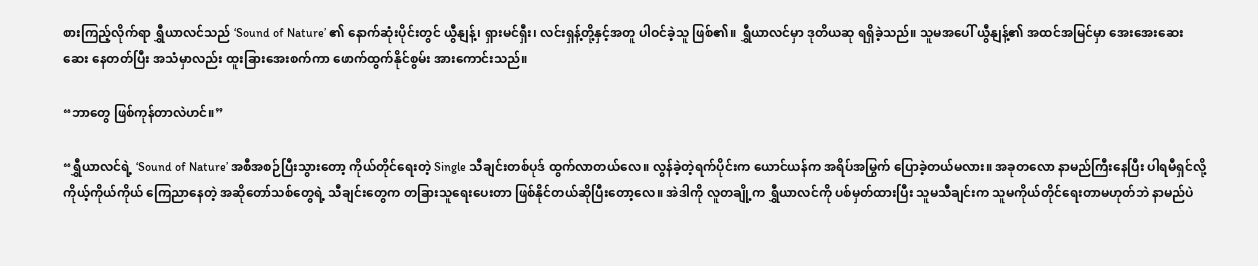စားကြည့်လိုက်ရာ ရွှီယာလင်သည် ‘Sound of Nature’ ၏ နောက်ဆုံးပိုင်းတွင် ယွီနျန့်၊ ရှားမင်ရှီး၊ လင်းရှန့်တို့နှင့်အတူ ပါဝင်ခဲ့သူ ဖြစ်၏။ ရွှီယာလင်မှာ ဒုတိယဆု ရရှိခဲ့သည်။ သူမအပေါ် ယွီနျန့်၏ အထင်အမြင်မှာ အေးအေးဆေးဆေး နေတတ်ပြီး အသံမှာလည်း ထူးခြားအေးစက်ကာ ဖောက်ထွက်နိုင်စွမ်း အားကောင်းသည်။

“ဘာတွေ ဖြစ်ကုန်တာလဲဟင်။”

“ရွှီယာလင်ရဲ့ ‘Sound of Nature’ အစီအစဉ်ပြီးသွားတော့ ကိုယ်တိုင်ရေးတဲ့ Single သီချင်းတစ်ပုဒ် ထွက်လာတယ်လေ။ လွန်ခဲ့တဲ့ရက်ပိုင်းက ယောင်ယန်က အရိပ်အမြွက် ပြောခဲ့တယ်မလား။ အခုတလော နာမည်ကြီးနေပြီး ပါရမီရှင်လို့ ကိုယ့်ကိုယ်ကိုယ် ကြေညာနေတဲ့ အဆိုတော်သစ်တွေရဲ့ သီချင်းတွေက တခြားသူရေးပေးတာ ဖြစ်နိုင်တယ်ဆိုပြီးတော့လေ။ အဲဒါကို လူတချို့က ရွှီယာလင်ကို ပစ်မှတ်ထားပြီး သူမသီချင်းက သူမကိုယ်တိုင်ရေးတာမဟုတ်ဘဲ နာမည်ပဲ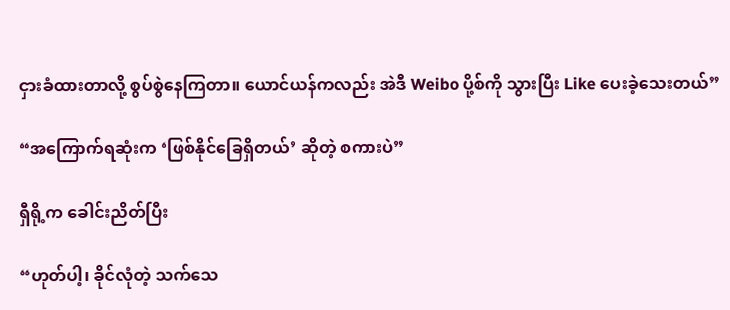ငှားခံထားတာလို့ စွပ်စွဲနေကြတာ။ ယောင်ယန်ကလည်း အဲဒီ Weibo ပို့စ်ကို သွားပြီး Like ပေးခဲ့သေးတယ်”

“အကြောက်ရဆုံးက ‘ဖြစ်နိုင်ခြေရှိတယ်’ ဆိုတဲ့ စကားပဲ”

ရှီရို့က ခေါင်းညိတ်ပြီး

“ဟုတ်ပါ့၊ ခိုင်လုံတဲ့ သက်သေ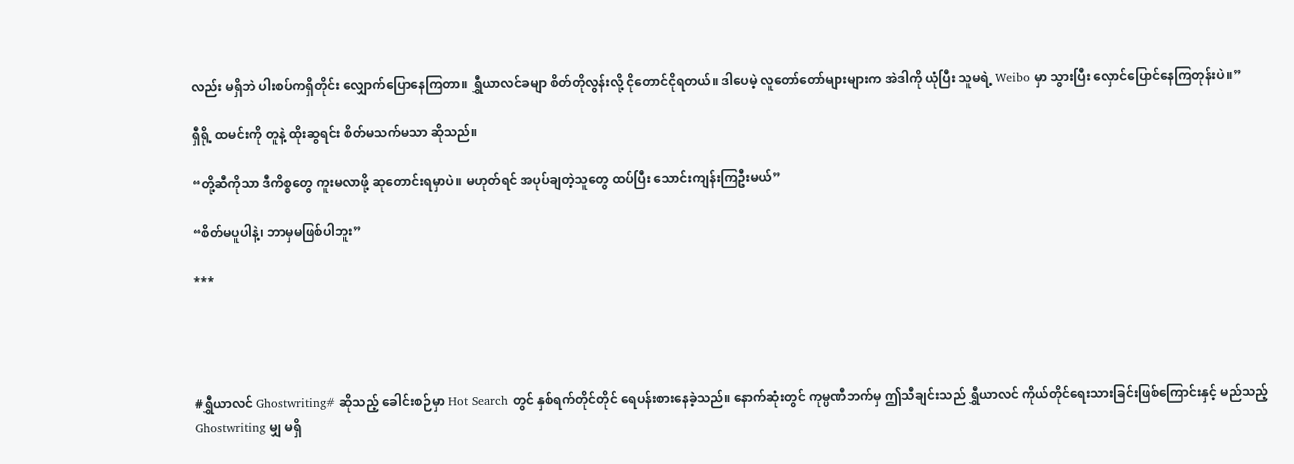လည်း မရှိဘဲ ပါးစပ်ကရှိတိုင်း လျှောက်ပြောနေကြတာ။ ရွှီယာလင်ခမျာ စိတ်တိုလွန်းလို့ ငိုတောင်ငိုရတယ်။ ဒါပေမဲ့ လူတော်တော်များများက အဲဒါကို ယုံပြီး သူမရဲ့ Weibo မှာ သွားပြီး လှောင်ပြောင်နေကြတုန်းပဲ။”

ရှီရို့ ထမင်းကို တူနဲ့ ထိုးဆွရင်း စိတ်မသက်မသာ ဆိုသည်။

“တို့ဆီကိုသာ ဒီကိစ္စတွေ ကူးမလာဖို့ ဆုတောင်းရမှာပဲ။ မဟုတ်ရင် အပုပ်ချတဲ့သူတွေ ထပ်ပြီး သောင်းကျန်းကြဦးမယ်”

“စိတ်မပူပါနဲ့၊ ဘာမှမဖြစ်ပါဘူး”

***




#ရွှီယာလင် Ghostwriting# ဆိုသည့် ခေါင်းစဉ်မှာ Hot Search တွင် နှစ်ရက်တိုင်တိုင် ရေပန်းစားနေခဲ့သည်။ နောက်ဆုံးတွင် ကုမ္ပဏီဘက်မှ ဤသီချင်းသည် ရွှီယာလင် ကိုယ်တိုင်ရေးသားခြင်းဖြစ်ကြောင်းနှင့် မည်သည့် Ghostwriting မျှ မရှိ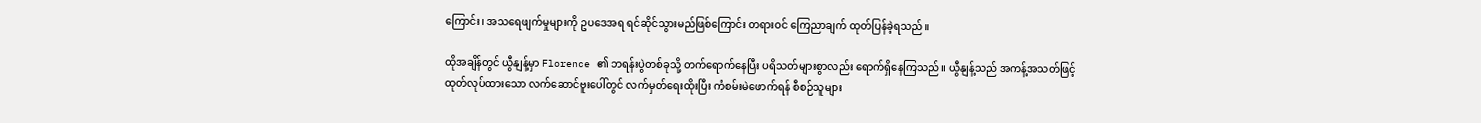ကြောင်း၊ အသရေဖျက်မှုများကို ဥပဒေအရ ရင်ဆိုင်သွားမည်ဖြစ်ကြောင်း တရားဝင် ကြေညာချက် ထုတ်ပြန်ခဲ့ရသည်။

ထိုအချိန်တွင် ယွီနျန့်မှာ Florence ၏ ဘရန်းပွဲတစ်ခုသို့ တက်ရောက်နေပြီး ပရိသတ်များစွာလည်း ရောက်ရှိနေကြသည်။ ယွီနျန့်သည် အကန့်အသတ်ဖြင့် ထုတ်လုပ်ထားသော လက်ဆောင်ဗူးပေါ်တွင် လက်မှတ်ရေးထိုးပြီး ကံစမ်းမဲဖောက်ရန် စီစဉ်သူများ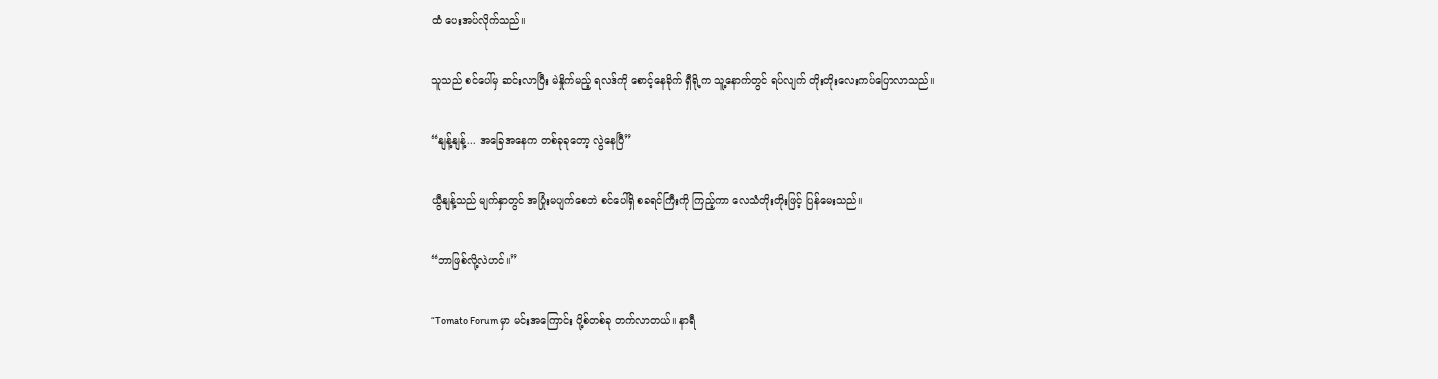ထံ ပေးအပ်လိုက်သည်။

သူသည် စင်ပေါ်မှ ဆင်းလာပြီး မဲနှိုက်မည့် ရလဒ်ကို စောင့်နေခိုက် ရှီရို့က သူ့နောက်တွင် ရပ်လျက် တိုးတိုးလေးကပ်ပြောလာသည်။

“နျန့်နျန့်... အခြေအနေက တစ်ခုခုတော့ လွဲနေပြီ”

ယွီနျန့်သည် မျက်နှာတွင် အပြုံးမပျက်စေဘဲ စင်ပေါ်ရှိ စခရင်ကြီးကို ကြည့်ကာ လေသံတိုးတိုးဖြင့် ပြန်မေးသည်။

“ဘာဖြစ်လို့လဲဟင်။”

“Tomato Forum မှာ မင်းအကြောင်း ပို့စ်တစ်ခု တက်လာတယ်။ နာရီ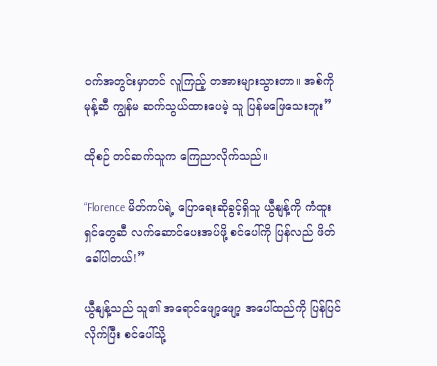ဝက်အတွင်းမှာတင် လူကြည့် တအားများသွားတာ။ အစ်ကိုမုန့်ဆီ ကျွန်မ ဆက်သွယ်ထားပေမဲ့ သူ ပြန်မဖြေသေးဘူး”

ထိုစဉ် တင်ဆက်သူက ကြေညာလိုက်သည်။

“Florence မိတ်ကပ်ရဲ့ ပြောရေးဆိုခွင့်ရှိသူ ယွီနျန့်ကို ကံထူးရှင်တွေဆီ လက်ဆောင်ပေးအပ်ဖို့ စင်ပေါ်ကို ပြန်လည် ဖိတ်ခေါ်ပါတယ်!”

ယွီနျန့်သည် သူ၏ အရောင်ဖျော့ဖျော့ အပေါ်ထည်ကို ပြန်ပြင်လိုက်ပြီး စင်ပေါ်သို့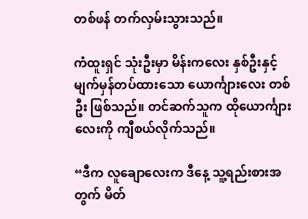တစ်ဖန် တက်လှမ်းသွားသည်။

ကံထူးရှင် သုံးဦးမှာ မိန်းကလေး နှစ်ဦးနှင့် မျက်မှန်တပ်ထားသော ယောင်္ကျားလေး တစ်ဦး ဖြစ်သည်။ တင်ဆက်သူက ထိုယောင်္ကျားလေးကို ကျီစယ်လိုက်သည်။

“ဒီက လူချောလေးက ဒီနေ့ သူ့ရည်းစားအတွက် မိတ်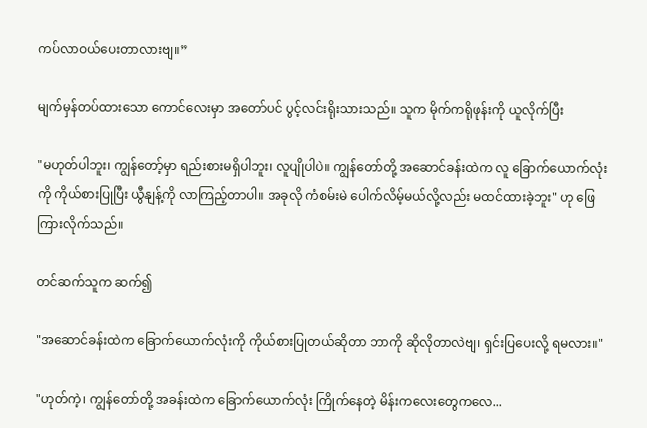ကပ်လာဝယ်ပေးတာလားဗျ။”

မျက်မှန်တပ်ထားသော ကောင်လေးမှာ အတော်ပင် ပွင့်လင်းရိုးသားသည်။ သူက မိုက်ကရိုဖုန်းကို ယူလိုက်ပြီး

"မဟုတ်ပါဘူး၊ ကျွန်တော့်မှာ ရည်းစားမရှိပါဘူး၊ လူပျိုပါပဲ။ ကျွန်တော်တို့ အဆောင်ခန်းထဲက လူ ခြောက်ယောက်လုံးကို ကိုယ်စားပြုပြီး ယွီနျန့်ကို လာကြည့်တာပါ။ အခုလို ကံစမ်းမဲ ပေါက်လိမ့်မယ်လို့လည်း မထင်ထားခဲ့ဘူး" ဟု ဖြေကြားလိုက်သည်။

တင်ဆက်သူက ဆက်၍

"အဆောင်ခန်းထဲက ခြောက်ယောက်လုံးကို ကိုယ်စားပြုတယ်ဆိုတာ ဘာကို ဆိုလိုတာလဲဗျ၊ ရှင်းပြပေးလို့ ရမလား။"

"ဟုတ်ကဲ့၊ ကျွန်တော်တို့ အခန်းထဲက ခြောက်ယောက်လုံး ကြိုက်နေတဲ့ မိန်းကလေးတွေကလေ...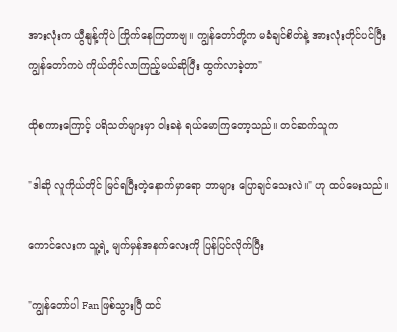အားလုံးက ယွီနျန့်ကိုပဲ ကြိုက်နေကြတာဗျ။ ကျွန်တော်တို့က မခံချင်စိတ်နဲ့ အားလုံးတိုင်ပင်ပြီး ကျွန်တော်ကပဲ ကိုယ်တိုင်လာကြည့်မယ်ဆိုပြီး ထွက်လာခဲ့တာ"

ထိုစကားကြောင့် ပရိသတ်များမှာ ဝါးခနဲ ရယ်မောကြတော့သည်။ တင်ဆက်သူက

"ဒါဆို လူကိုယ်တိုင် မြင်ရပြီးတဲ့နောက်မှာရော ဘာများ ပြောချင်သေးလဲ။" ဟု ထပ်မေးသည်။

ကောင်လေးက သူ့ရဲ့ မျက်မှန်အနက်လေးကို ပြန်ပြင်လိုက်ပြီး

"ကျွန်တော်ပါ Fan ဖြစ်သွားပြီ ထင်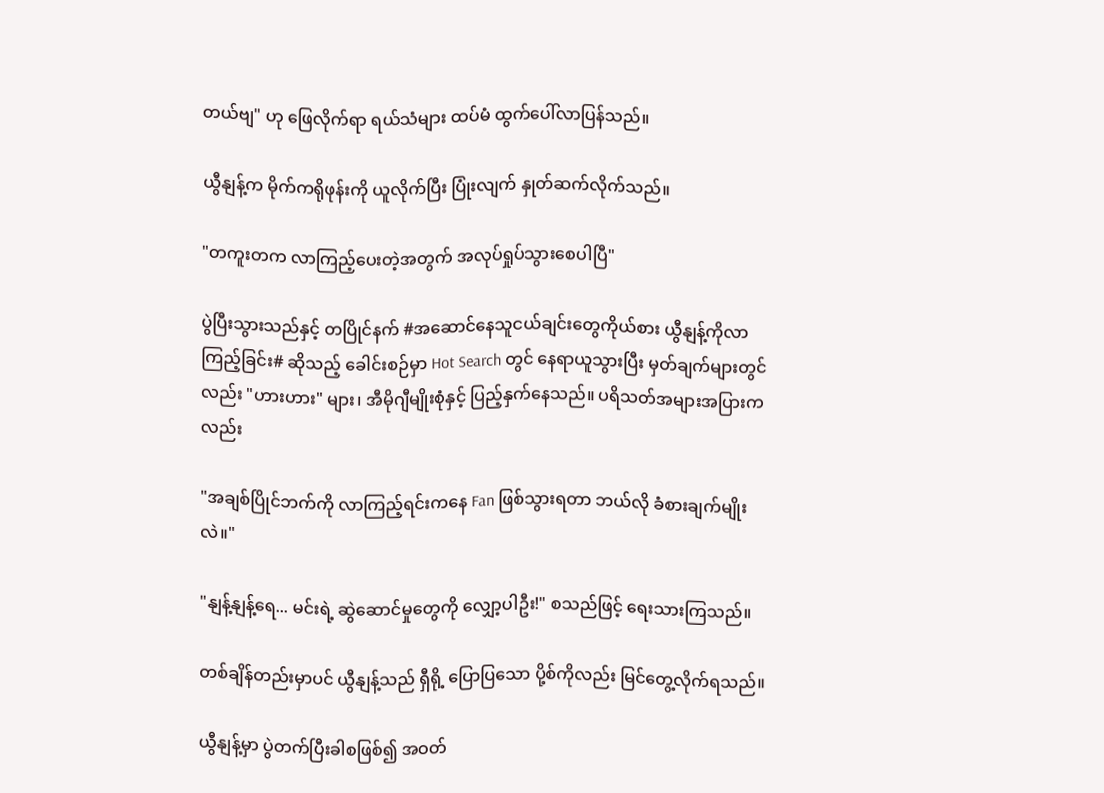တယ်ဗျ" ဟု ဖြေလိုက်ရာ ရယ်သံများ ထပ်မံ ထွက်ပေါ်လာပြန်သည်။

ယွီနျန့်က မိုက်ကရိုဖုန်းကို ယူလိုက်ပြီး ပြုံးလျက် နှုတ်ဆက်လိုက်သည်။

"တကူးတက လာကြည့်ပေးတဲ့အတွက် အလုပ်ရှုပ်သွားစေပါပြီ"

ပွဲပြီးသွားသည်နှင့် တပြိုင်နက် #အဆောင်နေသူငယ်ချင်းတွေကိုယ်စား ယွီနျန့်ကိုလာကြည့်ခြင်း# ဆိုသည့် ခေါင်းစဉ်မှာ Hot Search တွင် နေရာယူသွားပြီး မှတ်ချက်များတွင်လည်း "ဟားဟား" များ၊ အီမိုဂျီမျိုးစုံနှင့် ပြည့်နှက်နေသည်။ ပရိသတ်အများအပြားကလည်း

"အချစ်ပြိုင်ဘက်ကို လာကြည့်ရင်းကနေ Fan ဖြစ်သွားရတာ ဘယ်လို ခံစားချက်မျိုးလဲ။"

"နျန့်နျန့်ရေ... မင်းရဲ့ ဆွဲဆောင်မှုတွေကို လျှော့ပါဦး!" စသည်ဖြင့် ရေးသားကြသည်။

တစ်ချိန်တည်းမှာပင် ယွီနျန့်သည် ရှီရို့ ပြောပြသော ပို့စ်ကိုလည်း မြင်တွေ့လိုက်ရသည်။

ယွီနျန့်မှာ ပွဲတက်ပြီးခါစဖြစ်၍ အဝတ်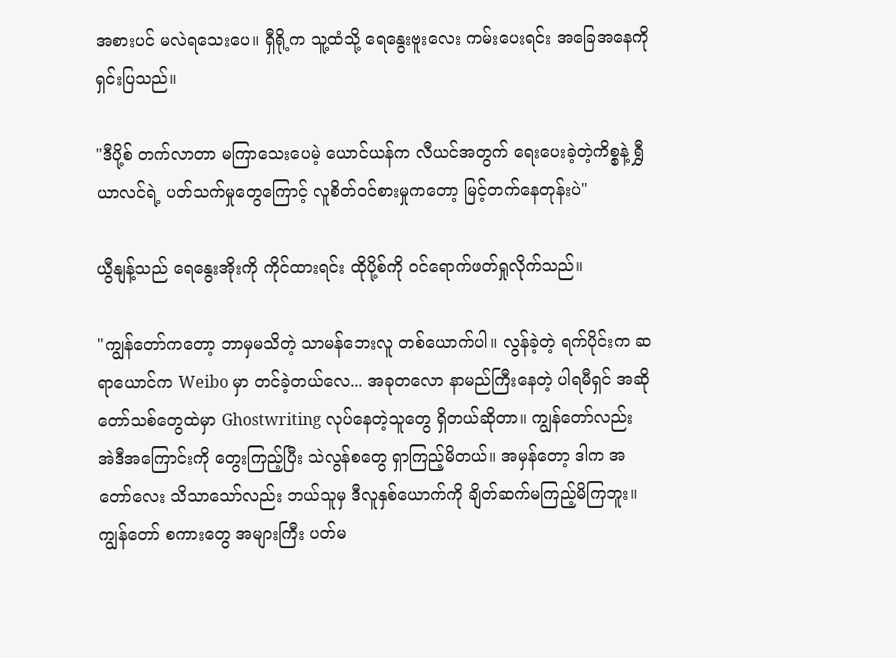အစားပင် မလဲရသေးပေ။ ရှီရို့က သူ့ထံသို့ ရေနွေးဗူးလေး ကမ်းပေးရင်း အခြေအနေကို ရှင်းပြသည်။

"ဒီပို့စ် တက်လာတာ မကြာသေးပေမဲ့ ယောင်ယန်က လီယင်အတွက် ရေးပေးခဲ့တဲ့ကိစ္စနဲ့ ရွှီယာလင်ရဲ့ ပတ်သက်မှုတွေကြောင့် လူစိတ်ဝင်စားမှုကတော့ မြင့်တက်နေတုန်းပဲ"

ယွီနျန့်သည် ရေနွေးအိုးကို ကိုင်ထားရင်း ထိုပို့စ်ကို ဝင်ရောက်ဖတ်ရှုလိုက်သည်။

"ကျွန်တော်ကတော့ ဘာမှမသိတဲ့ သာမန်ဘေးလူ တစ်ယောက်ပါ။ လွန်ခဲ့တဲ့ ရက်ပိုင်းက ဆရာယောင်က Weibo မှာ တင်ခဲ့တယ်လေ... အခုတလော နာမည်ကြီးနေတဲ့ ပါရမီရှင် အဆိုတော်သစ်တွေထဲမှာ Ghostwriting လုပ်နေတဲ့သူတွေ ရှိတယ်ဆိုတာ။ ကျွန်တော်လည်း အဲဒီအကြောင်းကို တွေးကြည့်ပြီး သဲလွန်စတွေ ရှာကြည့်မိတယ်။ အမှန်တော့ ဒါက အတော်လေး သိသာသော်လည်း ဘယ်သူမှ ဒီလူနှစ်ယောက်ကို ချိတ်ဆက်မကြည့်မိကြဘူး။ ကျွန်တော် စကားတွေ အများကြီး ပတ်မ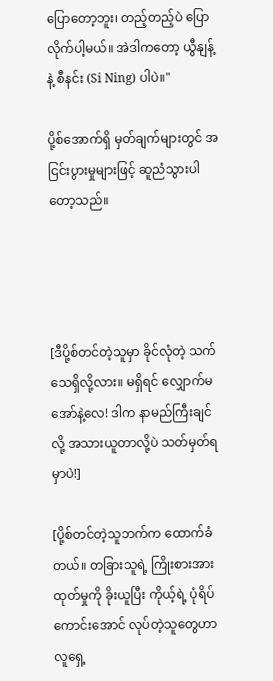ပြောတော့ဘူး၊ တည့်တည့်ပဲ ပြောလိုက်ပါ့မယ်။ အဲဒါကတော့ ယွီနျန့် နဲ့ စီနင်း (Si Ning) ပါပဲ။"

ပို့စ်အောက်ရှိ မှတ်ချက်များတွင် အငြင်းပွားမှုများဖြင့် ဆူညံသွားပါတော့သည်။




[ဒီပို့စ်တင်တဲ့သူမှာ ခိုင်လုံတဲ့ သက်သေရှိလို့လား။ မရှိရင် လျှောက်မအော်နဲ့လေ! ဒါက နာမည်ကြီးချင်လို့ အသားယူတာလို့ပဲ သတ်မှတ်ရမှာပဲ!]

[ပို့စ်တင်တဲ့သူဘက်က ထောက်ခံတယ်။ တခြားသူရဲ့ ကြိုးစားအားထုတ်မှုကို ခိုးယူပြီး ကိုယ့်ရဲ့ ပုံရိပ်ကောင်းအောင် လုပ်တဲ့သူတွေဟာ လူရှေ့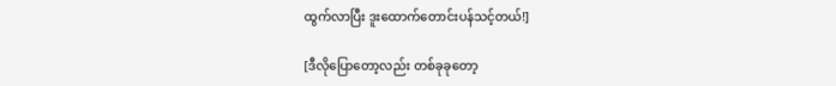ထွက်လာပြီး ဒူးထောက်တောင်းပန်သင့်တယ်!]

[ဒီလိုပြောတော့လည်း တစ်ခုခုတော့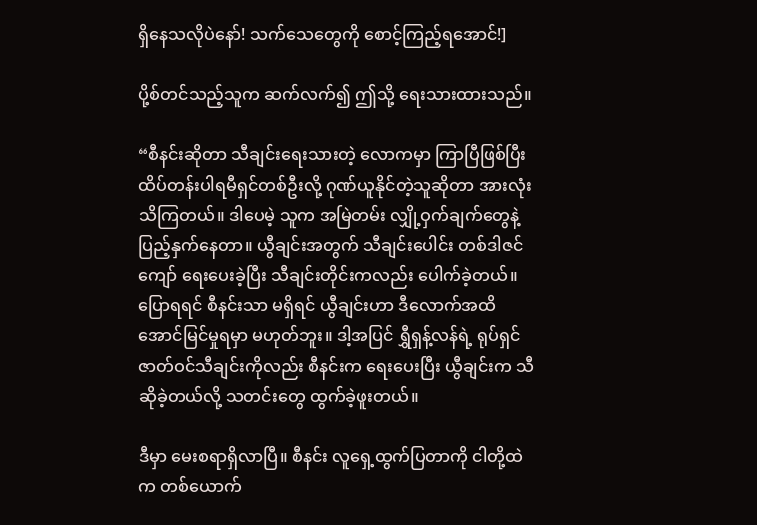ရှိနေသလိုပဲနော်! သက်သေတွေကို စောင့်ကြည့်ရအောင်!]

ပို့စ်တင်သည့်သူက ဆက်လက်၍ ဤသို့ ရေးသားထားသည်။

“စီနင်းဆိုတာ သီချင်းရေးသားတဲ့ လောကမှာ ကြာပြီဖြစ်ပြီး ထိပ်တန်းပါရမီရှင်တစ်ဦးလို့ ဂုဏ်ယူနိုင်တဲ့သူဆိုတာ အားလုံးသိကြတယ်။ ဒါပေမဲ့ သူက အမြဲတမ်း လျှို့ဝှက်ချက်တွေနဲ့ ပြည့်နှက်နေတာ။ ယွီချင်းအတွက် သီချင်းပေါင်း တစ်ဒါဇင်ကျော် ရေးပေးခဲ့ပြီး သီချင်းတိုင်းကလည်း ပေါက်ခဲ့တယ်။ ပြောရရင် စီနင်းသာ မရှိရင် ယွီချင်းဟာ ဒီလောက်အထိ အောင်မြင်မှုရမှာ မဟုတ်ဘူး။ ဒါ့အပြင် ရွှီရှန့်လန်ရဲ့ ရုပ်ရှင်ဇာတ်ဝင်သီချင်းကိုလည်း စီနင်းက ရေးပေးပြီး ယွီချင်းက သီဆိုခဲ့တယ်လို့ သတင်းတွေ ထွက်ခဲ့ဖူးတယ်။

ဒီမှာ မေးစရာရှိလာပြီ။ စီနင်း လူရှေ့ထွက်ပြတာကို ငါတို့ထဲက တစ်ယောက်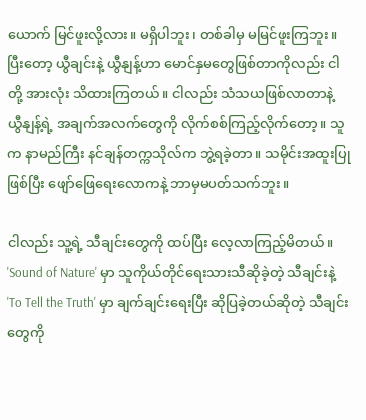ယောက် မြင်ဖူးလို့လား။ မရှိပါဘူး၊ တစ်ခါမှ မမြင်ဖူးကြဘူး။ ပြီးတော့ ယွီချင်းနဲ့ ယွီနျန့်ဟာ မောင်နှမတွေဖြစ်တာကိုလည်း ငါတို့ အားလုံး သိထားကြတယ်။ ငါလည်း သံသယဖြစ်လာတာနဲ့ ယွီနျန့်ရဲ့ အချက်အလက်တွေကို လိုက်စစ်ကြည့်လိုက်တော့။ သူက နာမည်ကြီး နင်ချန်တက္ကသိုလ်က ဘွဲ့ရခဲ့တာ။ သမိုင်းအထူးပြုဖြစ်ပြီး ဖျော်ဖြေရေးလောကနဲ့ ဘာမှမပတ်သက်ဘူး။

ငါလည်း သူ့ရဲ့ သီချင်းတွေကို ထပ်ပြီး လေ့လာကြည့်မိတယ်။ 'Sound of Nature' မှာ သူကိုယ်တိုင်ရေးသားသီဆိုခဲ့တဲ့ သီချင်းနဲ့ 'To Tell the Truth' မှာ ချက်ချင်းရေးပြီး ဆိုပြခဲ့တယ်ဆိုတဲ့ သီချင်းတွေကို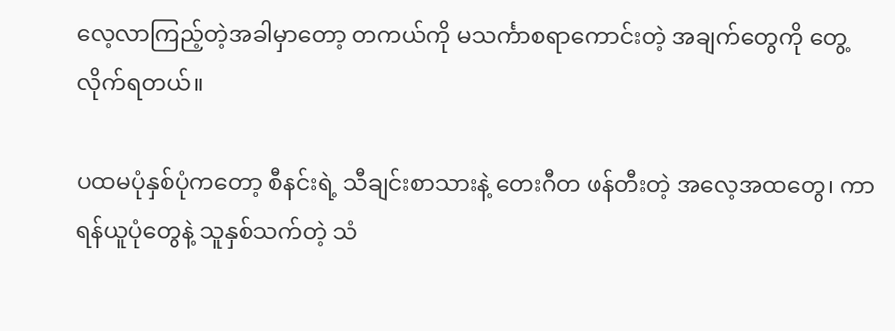လေ့လာကြည့်တဲ့အခါမှာတော့ တကယ်ကို မသင်္ကာစရာကောင်းတဲ့ အချက်တွေကို တွေ့လိုက်ရတယ်။

ပထမပုံနှစ်ပုံကတော့ စီနင်းရဲ့ သီချင်းစာသားနဲ့ တေးဂီတ ဖန်တီးတဲ့ အလေ့အထတွေ၊ ကာရန်ယူပုံတွေနဲ့ သူနှစ်သက်တဲ့ သံ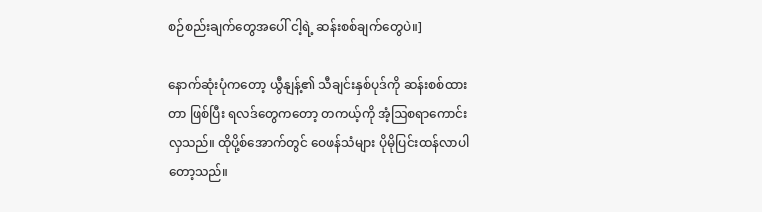စဉ်စည်းချက်တွေအပေါ် ငါ့ရဲ့ ဆန်းစစ်ချက်တွေပဲ။]

နောက်ဆုံးပုံကတော့ ယွီနျန့်၏ သီချင်းနှစ်ပုဒ်ကို ဆန်းစစ်ထားတာ ဖြစ်ပြီး ရလဒ်တွေကတော့ တကယ့်ကို အံ့ဩစရာကောင်းလှသည်။ ထိုပို့စ်အောက်တွင် ဝေဖန်သံများ ပိုမိုပြင်းထန်လာပါတော့သည်။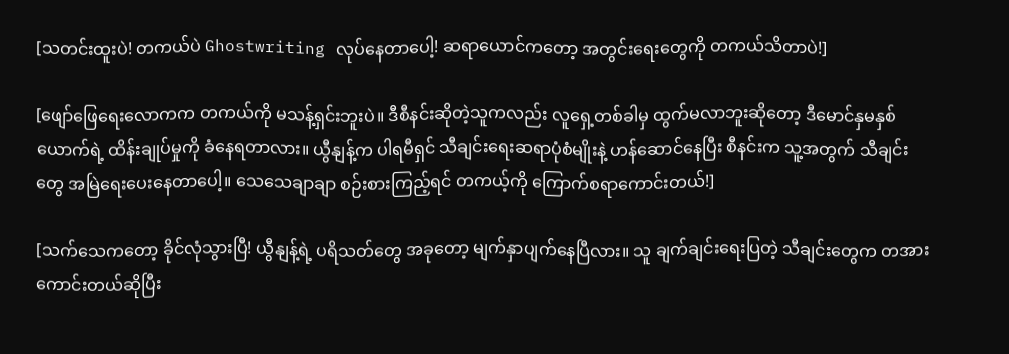[သတင်းထူးပဲ! တကယ်ပဲ Ghostwriting လုပ်နေတာပေါ့! ဆရာယောင်ကတော့ အတွင်းရေးတွေကို တကယ်သိတာပဲ!]

[ဖျော်ဖြေရေးလောကက တကယ်ကို မသန့်ရှင်းဘူးပဲ။ ဒီစီနင်းဆိုတဲ့သူကလည်း လူရှေ့တစ်ခါမှ ထွက်မလာဘူးဆိုတော့ ဒီမောင်နှမနှစ်ယောက်ရဲ့ ထိန်းချုပ်မှုကို ခံနေရတာလား။ ယွီနျန့်က ပါရမီရှင် သီချင်းရေးဆရာပုံစံမျိုးနဲ့ ဟန်ဆောင်နေပြီး စီနင်းက သူ့အတွက် သီချင်းတွေ အမြဲရေးပေးနေတာပေါ့။ သေသေချာချာ စဉ်းစားကြည့်ရင် တကယ့်ကို ကြောက်စရာကောင်းတယ်!]

[သက်သေကတော့ ခိုင်လုံသွားပြီ! ယွီနျန့်ရဲ့ ပရိသတ်တွေ အခုတော့ မျက်နှာပျက်နေပြီလား။ သူ ချက်ချင်းရေးပြတဲ့ သီချင်းတွေက တအားကောင်းတယ်ဆိုပြီး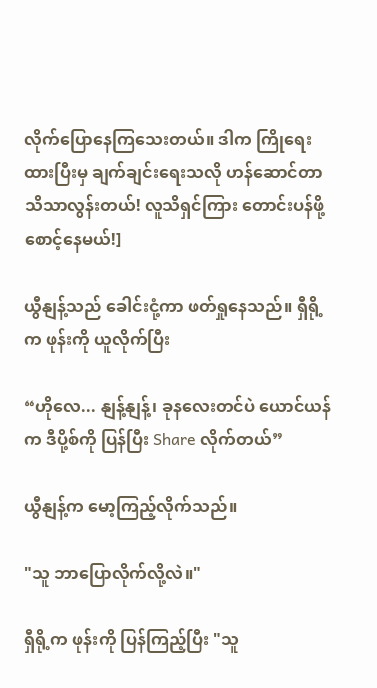လိုက်ပြောနေကြသေးတယ်။ ဒါက ကြိုရေးထားပြီးမှ ချက်ချင်းရေးသလို ဟန်ဆောင်တာ သိသာလွန်းတယ်! လူသိရှင်ကြား တောင်းပန်ဖို့ စောင့်နေမယ်!]

ယွီနျန့်သည် ခေါင်းငုံ့ကာ ဖတ်ရှုနေသည်။ ရှီရို့က ဖုန်းကို ယူလိုက်ပြီး

“ဟိုလေ... နျန့်နျန့်၊ ခုနလေးတင်ပဲ ယောင်ယန်က ဒီပို့စ်ကို ပြန်ပြီး Share လိုက်တယ်”

ယွီနျန့်က မော့ကြည့်လိုက်သည်။

"သူ ဘာပြောလိုက်လို့လဲ။"

ရှီရို့က ဖုန်းကို ပြန်ကြည့်ပြီး "သူ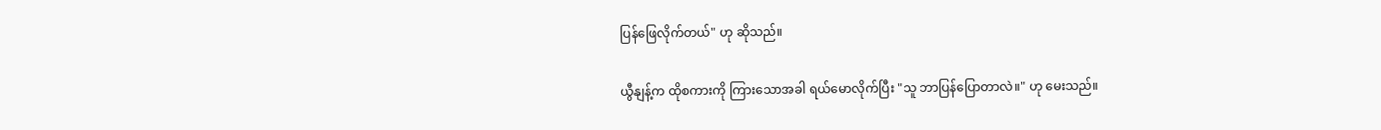ပြန်ဖြေလိုက်တယ်" ဟု ဆိုသည်။

ယွီနျန့်က ထိုစကားကို ကြားသောအခါ ရယ်မောလိုက်ပြီး "သူ ဘာပြန်ပြောတာလဲ။" ဟု မေးသည်။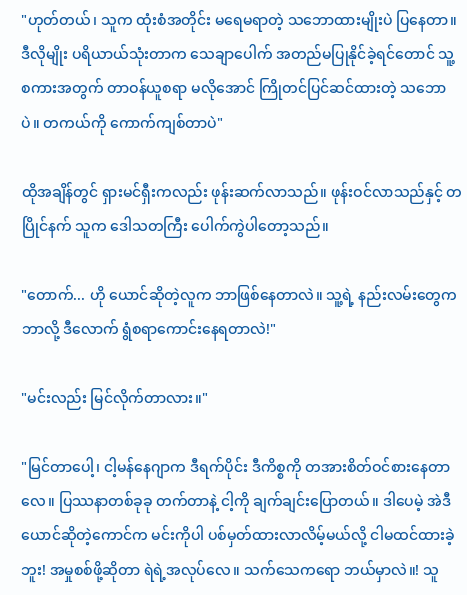"ဟုတ်တယ်၊ သူက ထုံးစံအတိုင်း မရေမရာတဲ့ သဘောထားမျိုးပဲ ပြနေတာ။ ဒီလိုမျိုး ပရိယာယ်သုံးတာက သေချာပေါက် အတည်မပြုနိုင်ခဲ့ရင်တောင် သူ့စကားအတွက် တာဝန်ယူစရာ မလိုအောင် ကြိုတင်ပြင်ဆင်ထားတဲ့ သဘောပဲ။ တကယ်ကို ကောက်ကျစ်တာပဲ"

ထိုအချိန်တွင် ရှားမင်ရှီးကလည်း ဖုန်းဆက်လာသည်။ ဖုန်းဝင်လာသည်နှင့် တပြိုင်နက် သူက ဒေါသတကြီး ပေါက်ကွဲပါတော့သည်။

"တောက်... ဟို ယောင်ဆိုတဲ့လူက ဘာဖြစ်နေတာလဲ။ သူ့ရဲ့ နည်းလမ်းတွေက ဘာလို့ ဒီလောက် ရွံစရာကောင်းနေရတာလဲ!"

"မင်းလည်း မြင်လိုက်တာလား။"

"မြင်တာပေါ့၊ ငါ့မန်နေဂျာက ဒီရက်ပိုင်း ဒီကိစ္စကို တအားစိတ်ဝင်စားနေတာလေ။ ပြဿနာတစ်ခုခု တက်တာနဲ့ ငါ့ကို ချက်ချင်းပြောတယ်။ ဒါပေမဲ့ အဲဒီ ယောင်ဆိုတဲ့ကောင်က မင်းကိုပါ ပစ်မှတ်ထားလာလိမ့်မယ်လို့ ငါမထင်ထားခဲ့ဘူး! အမှုစစ်ဖို့ဆိုတာ ရဲရဲ့အလုပ်လေ။ သက်သေကရော ဘယ်မှာလဲ။! သူ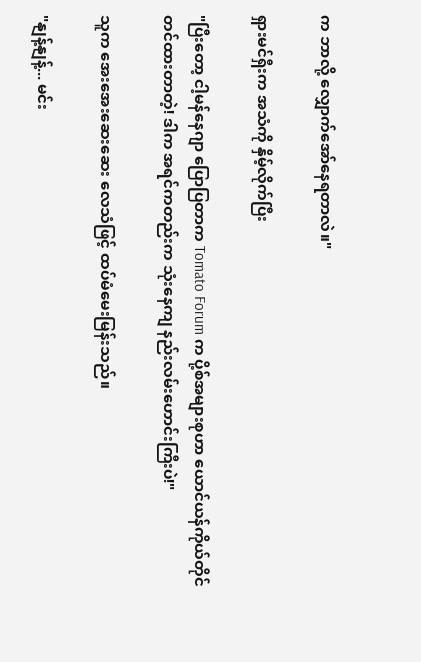က ဘာလို့ လျှောက်အော်နေရတာလဲ။"

ရှားမင်ရှီးက အသံကို နှိမ့်လိုက်ပြီး

"ပြီးတော့ ငါ့မန်နေဂျာ ပြောပြတာက Tomato Forum က ပို့စ်အများစုဟာ ယောင်ယန်ကိုယ်တိုင် တင်ထားတာတဲ့! ဒါက အရင်ကတည်းက သုံးနေကျ နည်းလမ်းဟောင်းကြီးပဲ!"

သူက အေးအေးဆေးဆေး လေသံဖြင့် ထပ်မံမေးမြန်းသည်။

"နျန့်နျန့်... မင်း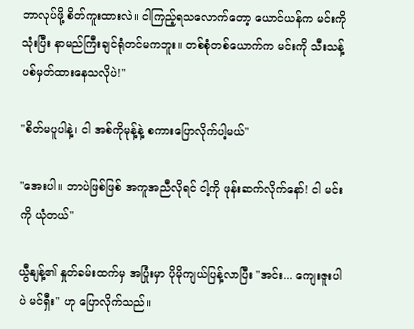ဘာလုပ်ဖို့ စိတ်ကူးထားလဲ။ ငါကြည့်ရသလောက်တော့ ယောင်ယန်က မင်းကိုသုံးပြီး နာမည်ကြီးချင်ရုံတင်မကဘူး။ တစ်စုံတစ်ယောက်က မင်းကို သီးသန့် ပစ်မှတ်ထားနေသလိုပဲ!"

"စိတ်မပူပါနဲ့၊ ငါ အစ်ကိုမုန့်နဲ့ စကားပြောလိုက်ပါ့မယ်"

"အေးပါ။ ဘာပဲဖြစ်ဖြစ် အကူအညီလိုရင် ငါ့ကို ဖုန်းဆက်လိုက်နော်! ငါ မင်းကို ယုံတယ်"

ယွီနျန့်၏ နှုတ်ခမ်းထက်မှ အပြုံးမှာ ပိုမိုကျယ်ပြန့်လာပြီး "အင်း... ကျေးဇူးပါပဲ မင်ရှီး" ဟု ပြောလိုက်သည်။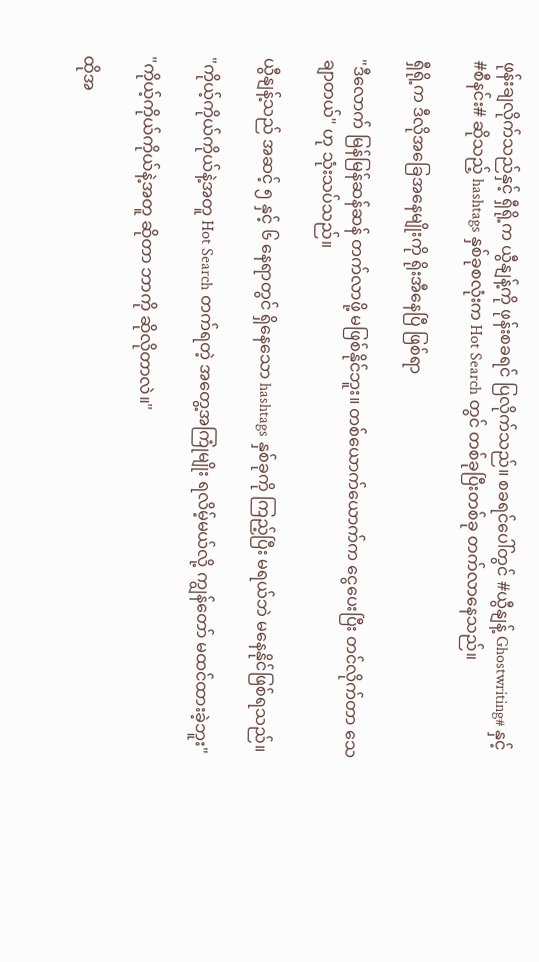ဖုန်းချလိုက်သည်နှင့် ရှီရို့က ယွီနျန့်ကို ဖုန်းစခရင် ပြလိုက်သည်။ စခရင်ပေါ်တွင် #ယွီနျန့် Ghostwriting# နှင့် #စီနင်း# ဆိုသည့် hashtags နှစ်ခုစလုံးက Hot Search တွင် တစ်ခုပြီးတစ်ခု တက်လာနေသည်။

ရှီရို့က ဒီလိုအခြေအနေမျိုးကို ရိုးအီနေပြီ ဖြစ်ရာ

"ဒီလောက် မြန်မြန်ဆန်ဆန် တက်လာဖို့ မဖြစ်နိုင်ဘူး။ တစ်ယောက်ယောက်က ငွေပေးပြီး တင်လိုက်တာ သေချာတယ်" ဟု သုံးသပ်သည်။

ယွီနျန့်သည် အဆင့် ၅ နှင့် ၆ နေရာတွင် ရှိနေသော hashtags နှစ်ခုကို ကြည့်ပြီး မရယ်ဘဲ မနေနိုင်ဖြစ်ရသည်။

"ကိုယ့်ကိုယ်ကိုယ်နဲ့အတူ Hot Search တက်ရတဲ့ အတွေ့အကြုံမျိုး ရလိမ့်မယ်လို့ ကျွန်တော် မထင်ထားခဲ့ဘူး"

"ကိုယ့်ကိုယ်ကိုယ်နဲ့အတူ ဆိုတာ ဘာကို ဆိုလိုတာလဲ။"

ထိုအ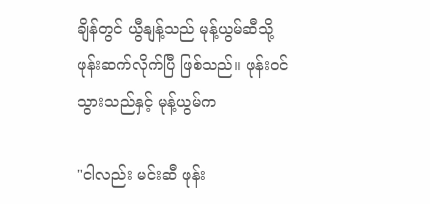ချိန်တွင် ယွီနျန့်သည် မုန့်ယွမ်ဆီသို့ ဖုန်းဆက်လိုက်ပြီ ဖြစ်သည်။ ဖုန်းဝင်သွားသည်နှင့် မုန့်ယွမ်က

"ငါလည်း မင်းဆီ ဖုန်း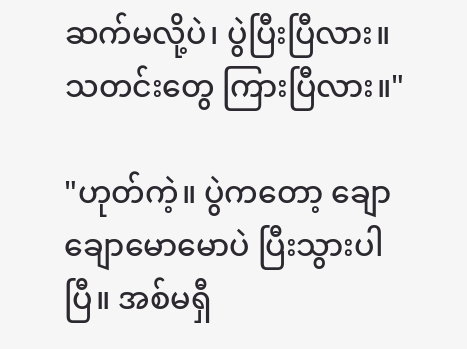ဆက်မလို့ပဲ၊ ပွဲပြီးပြီလား။ သတင်းတွေ ကြားပြီလား။"

"ဟုတ်ကဲ့။ ပွဲကတော့ ချောချောမောမောပဲ ပြီးသွားပါပြီ။ အစ်မရှီ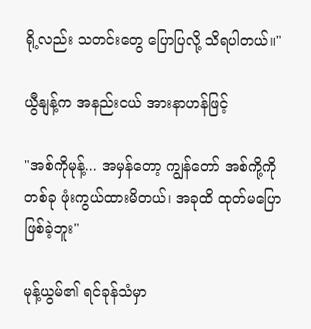ရို့လည်း သတင်းတွေ ပြောပြလို့ သိရပါတယ်။"

ယွီနျန့်က အနည်းငယ် အားနာဟန်ဖြင့်

"အစ်ကိုမုန့်... အမှန်တော့ ကျွန်တော် အစ်ကို့ကို တစ်ခု ဖုံးကွယ်ထားမိတယ်၊ အခုထိ ထုတ်မပြောဖြစ်ခဲ့ဘူး"

မုန့်ယွမ်၏ ရင်ခုန်သံမှာ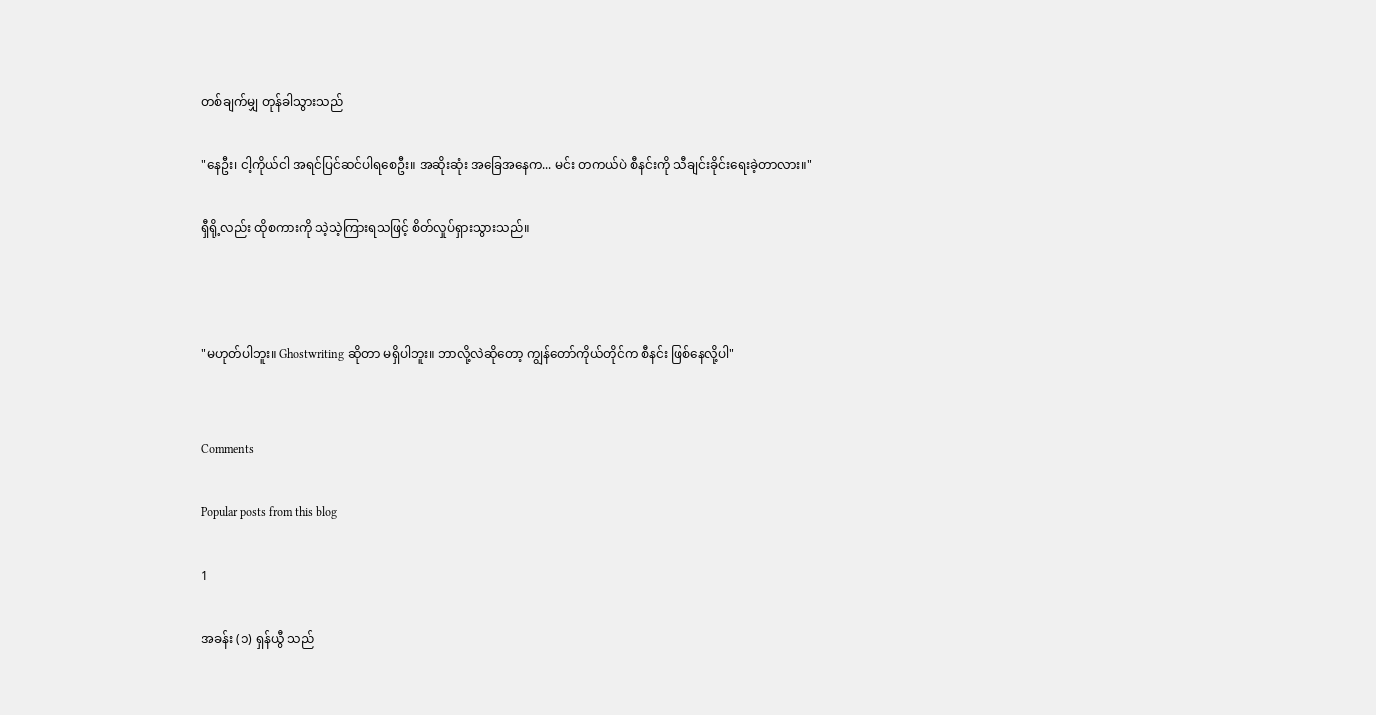တစ်ချက်မျှ တုန်ခါသွားသည်

"နေဦး၊ ငါ့ကိုယ်ငါ အရင်ပြင်ဆင်ပါရစေဦး။ အဆိုးဆုံး အခြေအနေက... မင်း တကယ်ပဲ စီနင်းကို သီချင်းခိုင်းရေးခဲ့တာလား။"

ရှီရို့လည်း ထိုစကားကို သဲ့သဲ့ကြားရသဖြင့် စိတ်လှုပ်ရှားသွားသည်။



"မဟုတ်ပါဘူး။ Ghostwriting ဆိုတာ မရှိပါဘူး။ ဘာလို့လဲဆိုတော့ ကျွန်တော်ကိုယ်တိုင်က စီနင်း ဖြစ်နေလို့ပါ"


Comments

Popular posts from this blog

1

အခန်း (၁) ရှန်ယွီ သည်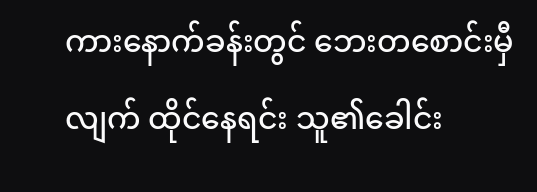ကားနောက်ခန်းတွင် ဘေးတစောင်းမှီလျက် ထိုင်နေရင်း သူ၏ခေါင်း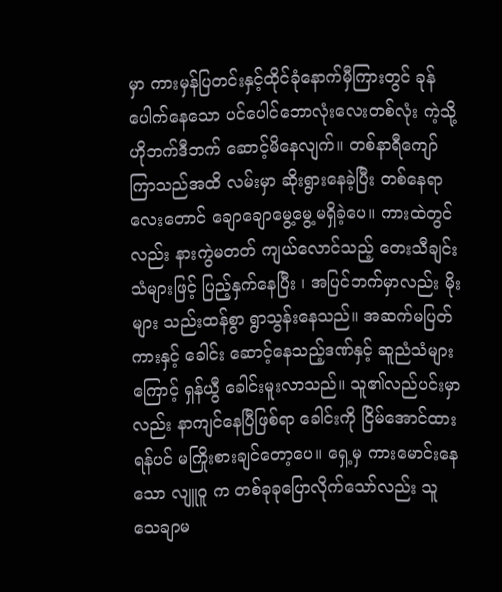မှာ ကားမှန်ပြတင်းနှင့်ထိုင်ခုံနောက်မှီကြားတွင် ခုန်ပေါက်နေသော ပင်ပေါင်ဘောလုံးလေးတစ်လုံး ကဲ့သို့ ဟိုဘက်ဒီဘက် ဆောင့်မိနေလျက်။ တစ်နာရီကျော်ကြာသည်အထိ လမ်းမှာ ဆိုးရွားနေခဲ့ပြီး တစ်နေရာလေးတောင် ချောချောမွေ့မွေ့မရှိခဲ့ပေ။ ကားထဲတွင်လည်း နားကွဲမတတ် ကျယ်လောင်သည့် တေးသီချင်းသံများဖြင့် ပြည့်နှက်နေပြီး ၊ အပြင်ဘက်မှာလည်း မိုးများ သည်းထန်စွာ ရွာသွန်းနေသည်။ အဆက်မပြတ် ကားနှင့် ခေါင်း ဆောင့်နေသည့်ဒဏ်နှင့် ဆူညံသံများကြောင့် ရှန်ယွီ ခေါင်းမူးလာသည်။ သူ၏လည်ပင်းမှာလည်း နာကျင်နေပြီဖြစ်ရာ ခေါင်းကို ငြိမ်အောင်ထားရန်ပင် မကြိုးစားချင်တော့ပေ။ ရှေ့မှ ကားမောင်းနေသော လျူဝူ က တစ်ခုခုပြောလိုက်သော်လည်း သူ သေချာမ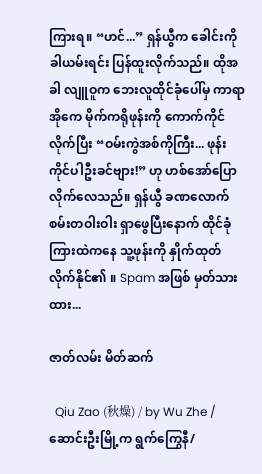ကြားရ။ “ဟင်...” ရှန်ယွီက ခေါင်းကိုခါယမ်းရင်း ပြန်ထူးလိုက်သည်။ ထိုအခါ လျူဝူက ဘေးလူထိုင်ခုံပေါ်မှ ကာရာအိုကေ မိုက်ကရိုဖုန်းကို ကောက်ကိုင်လိုက်ပြီး “ဝမ်းကွဲအစ်ကိုကြီး... ဖုန်းကိုင်ပါဦးခင်ဗျား!” ဟု ဟစ်အော်ပြောလိုက်လေသည်။ ရှန်ယွီ ခဏလောက် စမ်းတဝါးဝါး ရှာဖွေပြီးနောက် ထိုင်ခုံကြားထဲကနေ သူ့ဖုန်းကို နှိုက်ထုတ်လိုက်နိုင်၏ ။ Spam အဖြစ် မှတ်သားထား...

ဇာတ်လမ်း မိတ်ဆက်

  Qiu Zao (秋燥) / by Wu Zhe / ဆောင်းဦးမြို့က ရွက်ကြွေနီ/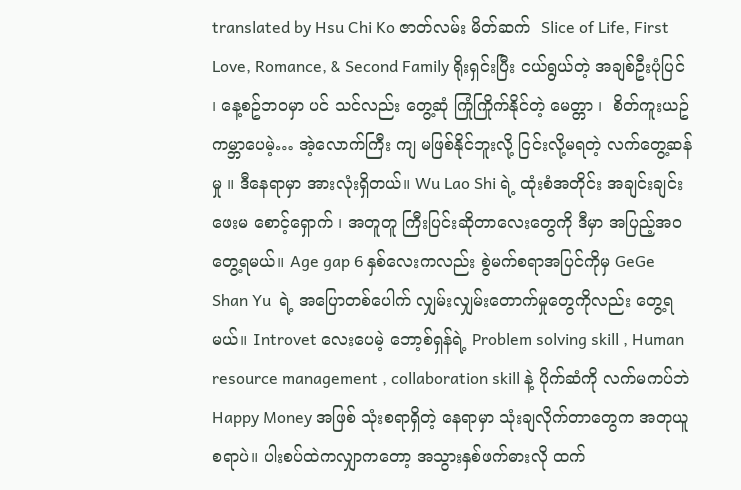translated by Hsu Chi Ko ဇာတ်လမ်း မိတ်ဆက်  Slice of Life, First Love, Romance, & Second Family ရိုးရှင်းပြီး ငယ်ရွယ်တဲ့ အချစ်ဦးပုံပြင် ၊ နေ့စဥ်ဘဝမှာ ပင် သင်လည်း တွေ့ဆုံ ကြုံကြိုက်နိုင်တဲ့ မေတ္တာ ၊  စိတ်ကူးယဥ် ကမ္ဘာပေမဲ့… အဲ့လောက်ကြီး ကျ မဖြစ်နိုင်ဘူးလို့ ငြင်းလို့မရတဲ့ လက်တွေ့ဆန်မှု ။ ဒီနေရာမှာ အားလုံးရှိတယ်။ Wu Lao Shi ရဲ့ ထုံးစံအတိုင်း အချင်းချင်းဖေးမ စောင့်‌ရှောက် ၊ အတူတူ ကြီးပြင်းဆိုတာလေးတွေကို ဒီမှာ အပြည့်အဝတွေ့ရမယ်။ Age gap 6 နှစ်လေးကလည်း စွဲမက်စရာအပြင်ကိုမှ GeGe Shan Yu  ရဲ့ အပြောတစ်ပေါက် လျှမ်းလျှမ်းတောက်မှုတွေကိုလည်း တွေ့ရမယ်။ Introvet လေးပေမဲ့ ဘော့စ်ရှန်ရဲ့ Problem solving skill , Human resource management , collaboration skill နဲ့ ပိုက်ဆံကို လက်မကပ်ဘဲ Happy Money အဖြစ် သုံးစရာရှိတဲ့ နေရာမှာ သုံးချလိုက်တာတွေက အတုယူစရာပဲ။ ပါးစပ်ထဲကလျှာကတော့ အသွားနှစ်ဖက်ဓားလို ထက်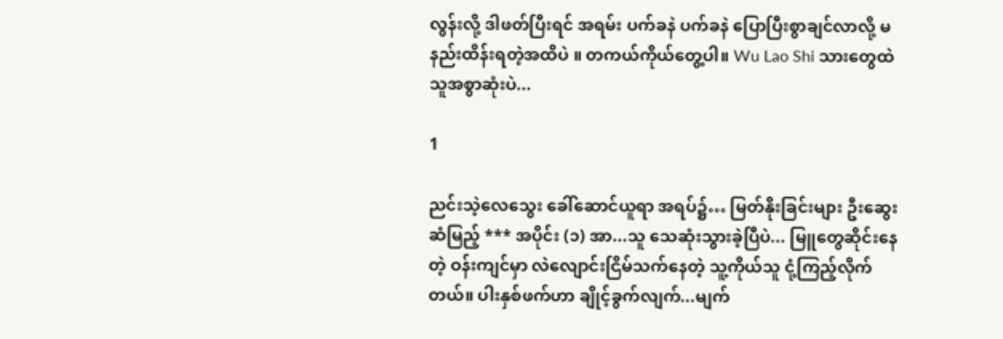လွန်းလို့ ဒါဖတ်ပြီးရင် အရမ်း ပက်ခနဲ ပက်ခနဲ ပြောပြီးစွာချင်လာလို့ မနည်းထိန်းရတဲ့အထိပဲ ။ တကယ်ကိုယ်တွေ့ပါ။ Wu Lao Shi သားတွေထဲ သူအစွာဆုံးပဲ...

1

ညင်းသဲ့လေသွေး ခေါ်ဆောင်ယူရာ အရပ်၌… မြတ်နိုးခြင်းများ ဦးဆွေးဆံမြည့် *** အပိုင်း (၁) အာ...သူ သေဆုံးသွားခဲ့ပြီပဲ... မြူတွေဆိုင်းနေတဲ့ ဝန်းကျင်မှာ လဲလျောင်းငြိမ်သက်နေတဲ့ သူ့ကိုယ်သူ ငုံ့ကြည့်လိုက်တယ်။ ပါးနှစ်ဖက်ဟာ ချိုင့်ခွက်လျက်...မျက်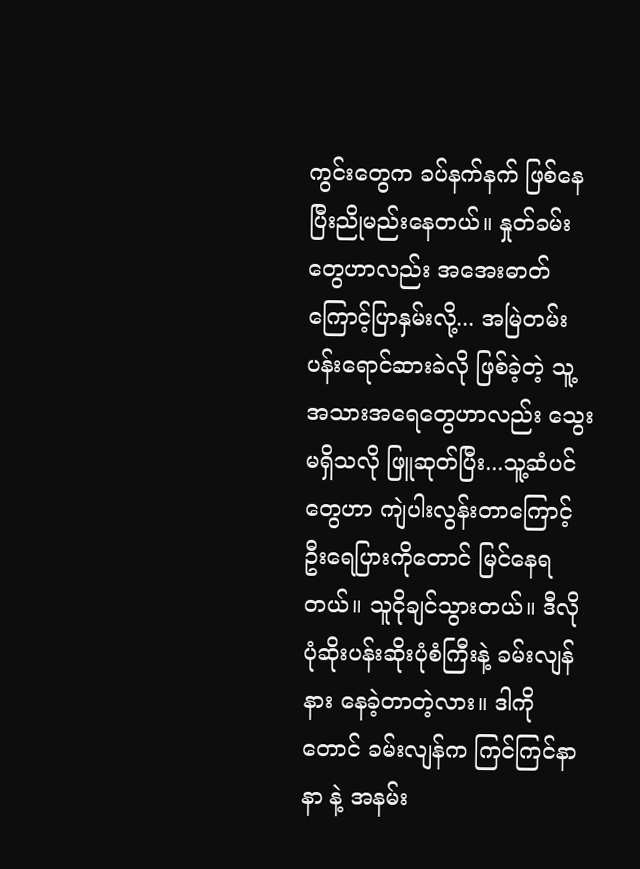ကွင်းတွေက ခပ်နက်နက် ဖြစ်နေပြီးညိုမည်းနေတယ်။ နှုတ်ခမ်းတွေဟာလည်း အအေးဓာတ်ကြောင့်ပြာနှမ်းလို့... အမြဲတမ်း ပန်းရောင်ဆားခဲလို ဖြစ်ခဲ့တဲ့ သူ့အသားအရေတွေဟာလည်း သွေးမရှိသလို ဖြူဆုတ်ပြီး...သူ့ဆံပင်တွေဟာ ကျဲပါးလွန်းတာ‌ကြောင့် ဦးရေပြားကိုတောင် မြင်နေရတယ်။ သူငိုချင်သွားတယ်။ ဒီလို ပုံဆိုးပန်းဆိုးပုံစံကြီးနဲ့ ခမ်းလျန်နား နေခဲ့တာတဲ့လား။ ဒါကိုတောင် ခမ်းလျန်က ကြင်ကြင်နာနာ နဲ့ အနမ်း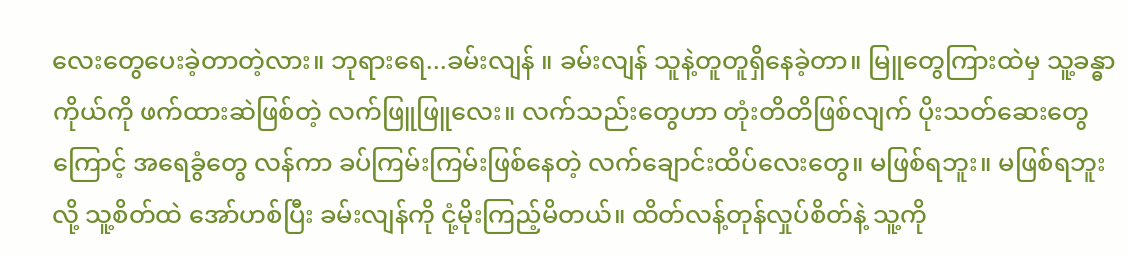လေးတွေပေးခဲ့တာတဲ့လား။ ဘုရားရေ...ခမ်းလျန် ။ ခမ်းလျန် သူနဲ့တူတူရှိနေခဲ့တာ။ မြူတွေကြားထဲမှ သူ့ခန္ဓာကိုယ်ကို ဖက်ထားဆဲဖြစ်တဲ့ လက်ဖြူဖြူလေး။ လက်သည်းတွေဟာ တုံးတိတိဖြစ်လျက် ပိုးသတ်ဆေးတွေကြောင့် အရေခွံတွေ လန်ကာ ခပ်ကြမ်းကြမ်းဖြစ်နေတဲ့ လက်ချောင်းထိပ်လေးတွေ။ မဖြစ်ရဘူး။ မဖြစ်ရဘူး လို့ သူ့စိတ်ထဲ အော်ဟစ်ပြီး ခမ်းလျန်ကို ငုံ့မိုးကြည့်မိတယ်။ ထိတ်လန့်တုန်လှုပ်စိတ်နဲ့ သူ့ကို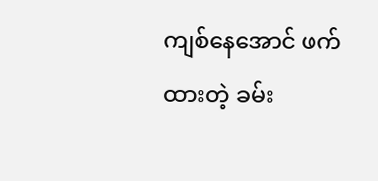ကျစ်နေအောင် ဖက်ထားတဲ့ ခမ်း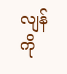လျန်ကို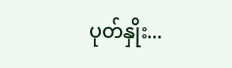ပုတ်နှိုး...